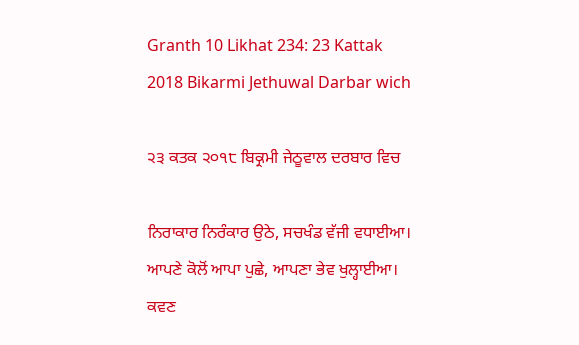Granth 10 Likhat 234: 23 Kattak 2018 Bikarmi Jethuwal Darbar wich

੨੩ ਕਤਕ ੨੦੧੮ ਬਿਕ੍ਰਮੀ ਜੇਠੂਵਾਲ ਦਰਬਾਰ ਵਿਚ

ਨਿਰਾਕਾਰ ਨਿਰੰਕਾਰ ਉਠੇ, ਸਚਖੰਡ ਵੱਜੀ ਵਧਾਈਆ। ਆਪਣੇ ਕੋਲੋਂ ਆਪਾ ਪੁਛੇ, ਆਪਣਾ ਭੇਵ ਖੁਲ੍ਹਾਈਆ। ਕਵਣ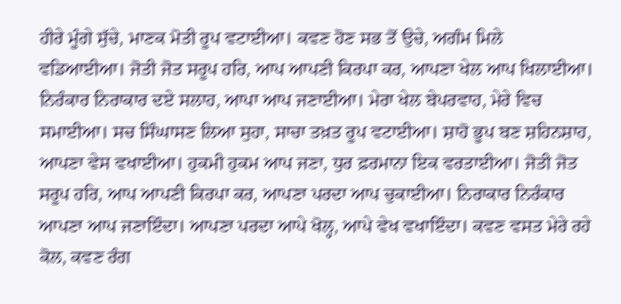ਹੀਰੇ ਮੂੰਗੇ ਸੁੱਚੇ, ਮਾਣਕ ਮੋਤੀ ਰੂਪ ਵਟਾਈਆ। ਕਵਣ ਹੋਣ ਸਭ ਤੋਂ ਉਚੇ, ਅਗੰਮ ਮਿਲੇ ਵਡਿਆਈਆ। ਜੋਤੀ ਜੋਤ ਸਰੂਪ ਹਰਿ, ਆਪ ਆਪਣੀ ਕਿਰਪਾ ਕਰ, ਆਪਣਾ ਖੇਲ ਆਪ ਖਿਲਾਈਆ। ਨਿਰੰਕਾਰ ਨਿਰਾਕਾਰ ਦਏ ਸਲਾਹ, ਆਪਾ ਆਪ ਜਣਾਈਆ। ਮੇਰਾ ਖੇਲ ਬੇਪਰਵਾਹ, ਮੇਰੇ ਵਿਚ ਸਮਾਈਆ। ਸਚ ਸਿੰਘਾਸਣ ਲਿਆ ਸੁਹਾ, ਸਾਚਾ ਤਖ਼ਤ ਰੂਪ ਵਟਾਈਆ। ਸ਼ਾਹੋ ਭੂਪ ਬਣ ਸ਼ਹਿਨਸ਼ਾਹ, ਆਪਣਾ ਵੇਸ ਵਖਾਈਆ। ਹੁਕਮੀ ਹੁਕਮ ਆਪ ਜਣਾ, ਧੁਰ ਫ਼ਰਮਾਨਾ ਇਕ ਵਰਤਾਈਆ। ਜੋਤੀ ਜੋਤ ਸਰੂਪ ਹਰਿ, ਆਪ ਆਪਣੀ ਕਿਰਪਾ ਕਰ, ਆਪਣਾ ਪਰਦਾ ਆਪ ਚੁਕਾਈਆ। ਨਿਰਾਕਾਰ ਨਿਰੰਕਾਰ ਆਪਣਾ ਆਪ ਜਣਾਇੰਦਾ। ਆਪਣਾ ਪਰਦਾ ਆਪੇ ਖੋਲ੍ਹ, ਆਪੇ ਵੇਖ ਵਖਾਇੰਦਾ। ਕਵਣ ਵਸਤ ਮੇਰੇ ਰਹੇ ਕੋਲ, ਕਵਣ ਰੰਗ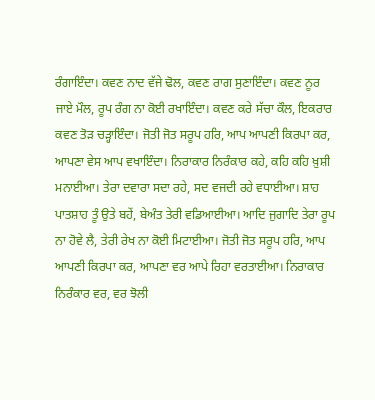ਰੰਗਾਇੰਦਾ। ਕਵਣ ਨਾਦ ਵੱਜੇ ਢੋਲ, ਕਵਣ ਰਾਗ ਸੁਣਾਇੰਦਾ। ਕਵਣ ਨੂਰ ਜਾਏ ਮੌਲ, ਰੂਪ ਰੰਗ ਨਾ ਕੋਈ ਰਖਾਇੰਦਾ। ਕਵਣ ਕਰੇ ਸੱਚਾ ਕੌਲ, ਇਕਰਾਰ ਕਵਣ ਤੋੜ ਚੜ੍ਹਾਇੰਦਾ। ਜੋਤੀ ਜੋਤ ਸਰੂਪ ਹਰਿ, ਆਪ ਆਪਣੀ ਕਿਰਪਾ ਕਰ, ਆਪਣਾ ਵੇਸ ਆਪ ਵਖਾਇੰਦਾ। ਨਿਰਾਕਾਰ ਨਿਰੰਕਾਰ ਕਹੇ, ਕਹਿ ਕਹਿ ਖ਼ੁਸ਼ੀ ਮਨਾਈਆ। ਤੇਰਾ ਦਵਾਰਾ ਸਦਾ ਰਹੇ, ਸਦ ਵਜਦੀ ਰਹੇ ਵਧਾਈਆ। ਸ਼ਾਹ ਪਾਤਸ਼ਾਹ ਤੂੰ ਉਤੇ ਬਹੇਂ, ਬੇਅੰਤ ਤੇਰੀ ਵਡਿਆਈਆ। ਆਦਿ ਜੁਗਾਦਿ ਤੇਰਾ ਰੂਪ ਨਾ ਹੋਵੇ ਲੈ, ਤੇਰੀ ਰੇਖ ਨਾ ਕੋਈ ਮਿਟਾਈਆ। ਜੋਤੀ ਜੋਤ ਸਰੂਪ ਹਰਿ, ਆਪ ਆਪਣੀ ਕਿਰਪਾ ਕਰ, ਆਪਣਾ ਵਰ ਆਪੇ ਰਿਹਾ ਵਰਤਾਈਆ। ਨਿਰਾਕਾਰ ਨਿਰੰਕਾਰ ਵਰ, ਵਰ ਝੋਲੀ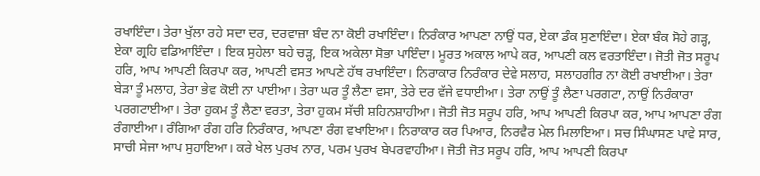ਰਖਾਇੰਦਾ। ਤੇਰਾ ਖੁੱਲਾ ਰਹੇ ਸਦਾ ਦਰ, ਦਰਵਾਜ਼ਾ ਬੰਦ ਨਾ ਕੋਈ ਰਖਾਇੰਦਾ। ਨਿਰੰਕਾਰ ਆਪਣਾ ਨਾਉਂ ਧਰ, ਏਕਾ ਡੰਕ ਸੁਣਾਇੰਦਾ। ਏਕਾ ਬੰਕ ਸੋਹੇ ਗੜ੍ਹ, ਏਕਾ ਗ੍ਰਹਿ ਵਡਿਆਇੰਦਾ । ਇਕ ਸੁਹੇਲਾ ਬਹੇ ਚੜ੍ਹ, ਇਕ ਅਕੇਲਾ ਸੋਭਾ ਪਾਇੰਦਾ। ਮੂਰਤ ਅਕਾਲ ਆਪੇ ਕਰ, ਆਪਣੀ ਕਲ ਵਰਤਾਇੰਦਾ। ਜੋਤੀ ਜੋਤ ਸਰੂਪ ਹਰਿ, ਆਪ ਆਪਣੀ ਕਿਰਪਾ ਕਰ, ਆਪਣੀ ਵਸਤ ਆਪਣੇ ਹੱਥ ਰਖਾਇੰਦਾ। ਨਿਰਾਕਾਰ ਨਿਰੰਕਾਰ ਦੇਵੇ ਸਲਾਹ, ਸਲਾਹਗੀਰ ਨਾ ਕੋਈ ਰਖਾਈਆ। ਤੇਰਾ ਬੇੜਾ ਤੂੰ ਮਲਾਹ, ਤੇਰਾ ਭੇਵ ਕੋਈ ਨਾ ਪਾਈਆ। ਤੇਰਾ ਘਰ ਤੂੰ ਲੈਣਾ ਵਸਾ, ਤੇਰੇ ਦਰ ਵੱਜੇ ਵਧਾਈਆ। ਤੇਰਾ ਨਾਉਂ ਤੂੰ ਲੈਣਾ ਪਰਗਟਾ, ਨਾਉਂ ਨਿਰੰਕਾਰਾ ਪਰਗਟਾਈਆ। ਤੇਰਾ ਹੁਕਮ ਤੂੰ ਲੈਣਾ ਵਰਤਾ, ਤੇਰਾ ਹੁਕਮ ਸੱਚੀ ਸ਼ਹਿਨਸ਼ਾਹੀਆ। ਜੋਤੀ ਜੋਤ ਸਰੂਪ ਹਰਿ, ਆਪ ਆਪਣੀ ਕਿਰਪਾ ਕਰ, ਆਪ ਆਪਣਾ ਰੰਗ ਰੰਗਾਈਆ। ਰੰਗਿਆ ਰੰਗ ਹਰਿ ਨਿਰੰਕਾਰ, ਆਪਣਾ ਰੰਗ ਵਖਾਇਆ। ਨਿਰਾਕਾਰ ਕਰ ਪਿਆਰ, ਨਿਰਵੈਰ ਮੇਲ ਮਿਲਾਇਆ। ਸਚ ਸਿੰਘਾਸਣ ਪਾਵੇ ਸਾਰ, ਸਾਚੀ ਸੇਜਾ ਆਪ ਸੁਹਾਇਆ। ਕਰੇ ਖੇਲ ਪੁਰਖ ਨਾਰ, ਪਰਮ ਪੁਰਖ ਬੇਪਰਵਾਹੀਆ। ਜੋਤੀ ਜੋਤ ਸਰੂਪ ਹਰਿ, ਆਪ ਆਪਣੀ ਕਿਰਪਾ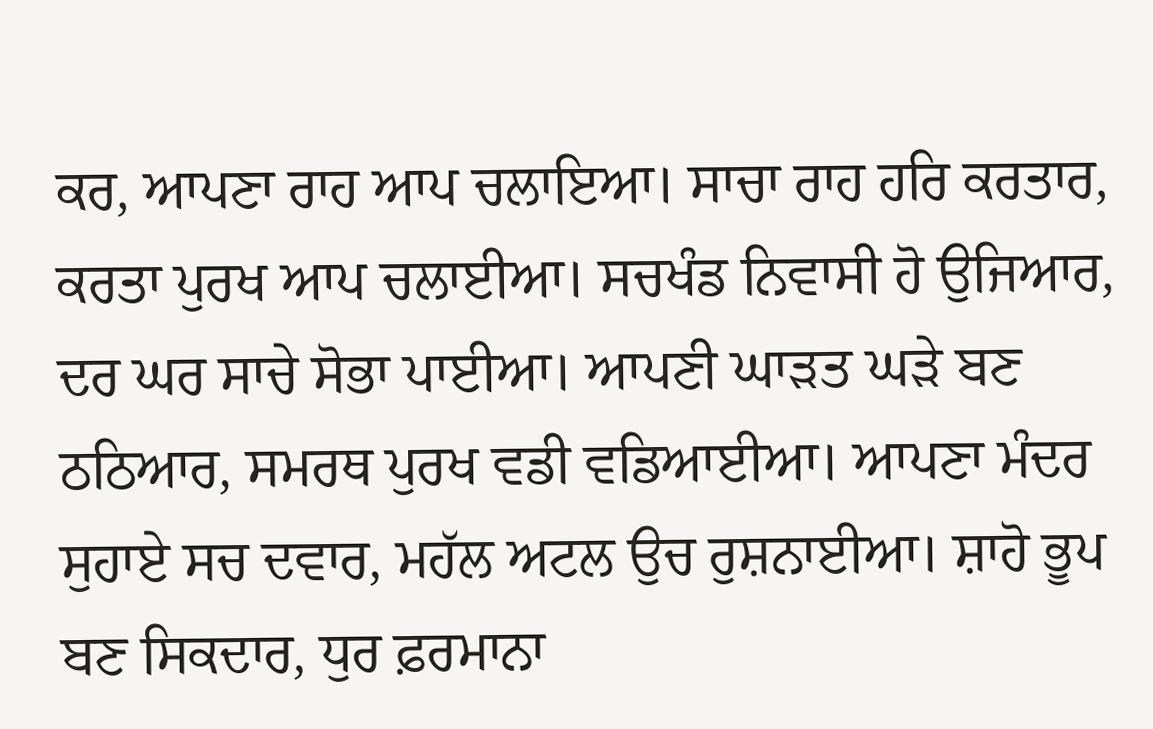ਕਰ, ਆਪਣਾ ਰਾਹ ਆਪ ਚਲਾਇਆ। ਸਾਚਾ ਰਾਹ ਹਰਿ ਕਰਤਾਰ, ਕਰਤਾ ਪੁਰਖ ਆਪ ਚਲਾਈਆ। ਸਚਖੰਡ ਨਿਵਾਸੀ ਹੋ ਉਜਿਆਰ, ਦਰ ਘਰ ਸਾਚੇ ਸੋਭਾ ਪਾਈਆ। ਆਪਣੀ ਘਾੜਤ ਘੜੇ ਬਣ ਠਠਿਆਰ, ਸਮਰਥ ਪੁਰਖ ਵਡੀ ਵਡਿਆਈਆ। ਆਪਣਾ ਮੰਦਰ ਸੁਹਾਏ ਸਚ ਦਵਾਰ, ਮਹੱਲ ਅਟਲ ਉਚ ਰੁਸ਼ਨਾਈਆ। ਸ਼ਾਹੋ ਭੂਪ ਬਣ ਸਿਕਦਾਰ, ਧੁਰ ਫ਼ਰਮਾਨਾ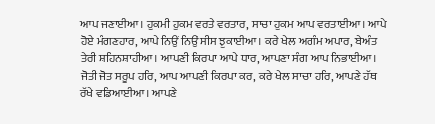ਆਪ ਜਣਾਈਆ। ਹੁਕਮੀ ਹੁਕਮ ਵਰਤੇ ਵਰਤਾਰ, ਸਾਚਾ ਹੁਕਮ ਆਪ ਵਰਤਾਈਆ। ਆਪੇ ਹੋਏ ਮੰਗਣਹਾਰ, ਆਪੇ ਨਿਉਂ ਨਿਉਂ ਸੀਸ ਝੁਕਾਈਆ। ਕਰੇ ਖੇਲ ਅਗੰਮ ਅਪਾਰ, ਬੇਅੰਤ ਤੇਰੀ ਸ਼ਹਿਨਸ਼ਾਹੀਆ। ਆਪਣੀ ਕਿਰਪਾ ਆਪੇ ਧਾਰ, ਆਪਣਾ ਸੰਗ ਆਪ ਨਿਭਾਈਆ। ਜੋਤੀ ਜੋਤ ਸਰੂਪ ਹਰਿ, ਆਪ ਆਪਣੀ ਕਿਰਪਾ ਕਰ, ਕਰੇ ਖੇਲ ਸਾਚਾ ਹਰਿ, ਆਪਣੇ ਹੱਥ ਰੱਖੇ ਵਡਿਆਈਆ। ਆਪਣੇ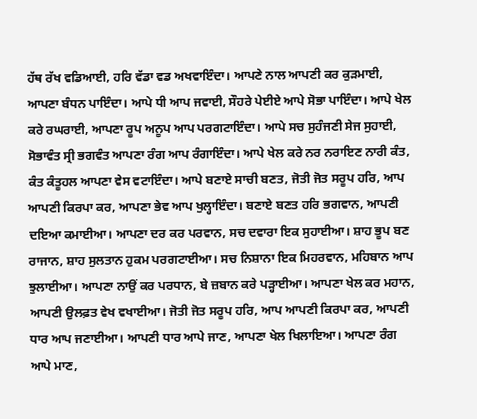ਹੱਥ ਰੱਖ ਵਡਿਆਈ, ਹਰਿ ਵੱਡਾ ਵਡ ਅਖਵਾਇੰਦਾ। ਆਪਣੇ ਨਾਲ ਆਪਣੀ ਕਰ ਕੁੜਮਾਈ, ਆਪਣਾ ਬੰਧਨ ਪਾਇੰਦਾ। ਆਪੇ ਧੀ ਆਪ ਜਵਾਈ, ਸੌਹਰੇ ਪੇਈਏ ਆਪੇ ਸੋਭਾ ਪਾਇੰਦਾ। ਆਪੇ ਖੇਲ ਕਰੇ ਰਘਰਾਈ, ਆਪਣਾ ਰੂਪ ਅਨੂਪ ਆਪ ਪਰਗਟਾਇੰਦਾ। ਆਪੇ ਸਚ ਸੁਹੰਜਣੀ ਸੇਜ ਸੁਹਾਈ, ਸੋਭਾਵੰਤ ਸ੍ਰੀ ਭਗਵੰਤ ਆਪਣਾ ਰੰਗ ਆਪ ਰੰਗਾਇੰਦਾ। ਆਪੇ ਖੇਲ ਕਰੇ ਨਰ ਨਰਾਇਣ ਨਾਰੀ ਕੰਤ, ਕੰਤ ਕੰਤੂਹਲ ਆਪਣਾ ਵੇਸ ਵਟਾਇੰਦਾ। ਆਪੇ ਬਣਾਏ ਸਾਚੀ ਬਣਤ, ਜੋਤੀ ਜੋਤ ਸਰੂਪ ਹਰਿ, ਆਪ ਆਪਣੀ ਕਿਰਪਾ ਕਰ, ਆਪਣਾ ਭੇਵ ਆਪ ਖੁਲ੍ਹਾਇੰਦਾ। ਬਣਾਏ ਬਣਤ ਹਰਿ ਭਗਵਾਨ, ਆਪਣੀ ਦਇਆ ਕਮਾਈਆ। ਆਪਣਾ ਦਰ ਕਰ ਪਰਵਾਨ, ਸਚ ਦਵਾਰਾ ਇਕ ਸੁਹਾਈਆ। ਸ਼ਾਹ ਭੂਪ ਬਣ ਰਾਜਾਨ, ਸ਼ਾਹ ਸੁਲਤਾਨ ਹੁਕਮ ਪਰਗਟਾਈਆ। ਸਚ ਨਿਸ਼ਾਨਾ ਇਕ ਮਿਹਰਵਾਨ, ਮਹਿਬਾਨ ਆਪ ਝੁਲਾਈਆ। ਆਪਣਾ ਨਾਉਂ ਕਰ ਪਰਧਾਨ, ਬੇ ਜ਼ਬਾਨ ਕਰੇ ਪੜ੍ਹਾਈਆ। ਆਪਣਾ ਖੇਲ ਕਰ ਮਹਾਨ, ਆਪਣੀ ਉਲਫ਼ਤ ਵੇਖ ਵਖਾਈਆ। ਜੋਤੀ ਜੋਤ ਸਰੂਪ ਹਰਿ, ਆਪ ਆਪਣੀ ਕਿਰਪਾ ਕਰ, ਆਪਣੀ ਧਾਰ ਆਪ ਜਣਾਈਆ। ਆਪਣੀ ਧਾਰ ਆਪੇ ਜਾਣ, ਆਪਣਾ ਖੇਲ ਖਿਲਾਇਆ। ਆਪਣਾ ਰੰਗ ਆਪੇ ਮਾਣ,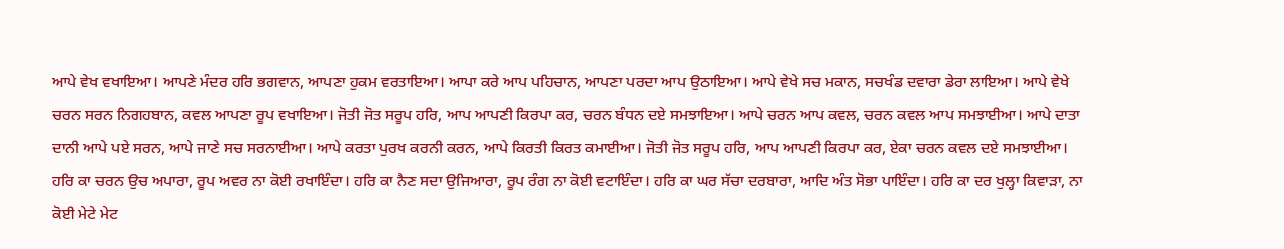ਆਪੇ ਵੇਖ ਵਖਾਇਆ। ਆਪਣੇ ਮੰਦਰ ਹਰਿ ਭਗਵਾਨ, ਆਪਣਾ ਹੁਕਮ ਵਰਤਾਇਆ। ਆਪਾ ਕਰੇ ਆਪ ਪਹਿਚਾਨ, ਆਪਣਾ ਪਰਦਾ ਆਪ ਉਠਾਇਆ। ਆਪੇ ਵੇਖੇ ਸਚ ਮਕਾਨ, ਸਚਖੰਡ ਦਵਾਰਾ ਡੇਰਾ ਲਾਇਆ। ਆਪੇ ਵੇਖੇ ਚਰਨ ਸਰਨ ਨਿਗਹਬਾਨ, ਕਵਲ ਆਪਣਾ ਰੂਪ ਵਖਾਇਆ। ਜੋਤੀ ਜੋਤ ਸਰੂਪ ਹਰਿ, ਆਪ ਆਪਣੀ ਕਿਰਪਾ ਕਰ, ਚਰਨ ਬੰਧਨ ਦਏ ਸਮਝਾਇਆ। ਆਪੇ ਚਰਨ ਆਪ ਕਵਲ, ਚਰਨ ਕਵਲ ਆਪ ਸਮਝਾਈਆ। ਆਪੇ ਦਾਤਾ ਦਾਨੀ ਆਪੇ ਪਏ ਸਰਨ, ਆਪੇ ਜਾਣੇ ਸਚ ਸਰਨਾਈਆ। ਆਪੇ ਕਰਤਾ ਪੁਰਖ ਕਰਨੀ ਕਰਨ, ਆਪੇ ਕਿਰਤੀ ਕਿਰਤ ਕਮਾਈਆ। ਜੋਤੀ ਜੋਤ ਸਰੂਪ ਹਰਿ, ਆਪ ਆਪਣੀ ਕਿਰਪਾ ਕਰ, ਏਕਾ ਚਰਨ ਕਵਲ ਦਏ ਸਮਝਾਈਆ। ਹਰਿ ਕਾ ਚਰਨ ਉਚ ਅਪਾਰਾ, ਰੂਪ ਅਵਰ ਨਾ ਕੋਈ ਰਖਾਇੰਦਾ। ਹਰਿ ਕਾ ਨੈਣ ਸਦਾ ਉਜਿਆਰਾ, ਰੂਪ ਰੰਗ ਨਾ ਕੋਈ ਵਟਾਇੰਦਾ। ਹਰਿ ਕਾ ਘਰ ਸੱਚਾ ਦਰਬਾਰਾ, ਆਦਿ ਅੰਤ ਸੋਭਾ ਪਾਇੰਦਾ। ਹਰਿ ਕਾ ਦਰ ਖੁਲ੍ਹਾ ਕਿਵਾੜਾ, ਨਾ ਕੋਈ ਮੇਟੇ ਮੇਟ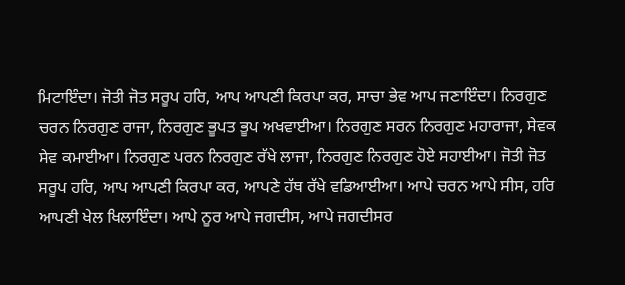ਮਿਟਾਇੰਦਾ। ਜੋਤੀ ਜੋਤ ਸਰੂਪ ਹਰਿ, ਆਪ ਆਪਣੀ ਕਿਰਪਾ ਕਰ, ਸਾਚਾ ਭੇਵ ਆਪ ਜਣਾਇੰਦਾ। ਨਿਰਗੁਣ ਚਰਨ ਨਿਰਗੁਣ ਰਾਜਾ, ਨਿਰਗੁਣ ਭੂਪਤ ਭੂਪ ਅਖਵਾਈਆ। ਨਿਰਗੁਣ ਸਰਨ ਨਿਰਗੁਣ ਮਹਾਰਾਜਾ, ਸੇਵਕ ਸੇਵ ਕਮਾਈਆ। ਨਿਰਗੁਣ ਪਰਨ ਨਿਰਗੁਣ ਰੱਖੇ ਲਾਜਾ, ਨਿਰਗੁਣ ਨਿਰਗੁਣ ਹੋਏ ਸਹਾਈਆ। ਜੋਤੀ ਜੋਤ ਸਰੂਪ ਹਰਿ, ਆਪ ਆਪਣੀ ਕਿਰਪਾ ਕਰ, ਆਪਣੇ ਹੱਥ ਰੱਖੇ ਵਡਿਆਈਆ। ਆਪੇ ਚਰਨ ਆਪੇ ਸੀਸ, ਹਰਿ ਆਪਣੀ ਖੇਲ ਖਿਲਾਇੰਦਾ। ਆਪੇ ਨੂਰ ਆਪੇ ਜਗਦੀਸ, ਆਪੇ ਜਗਦੀਸਰ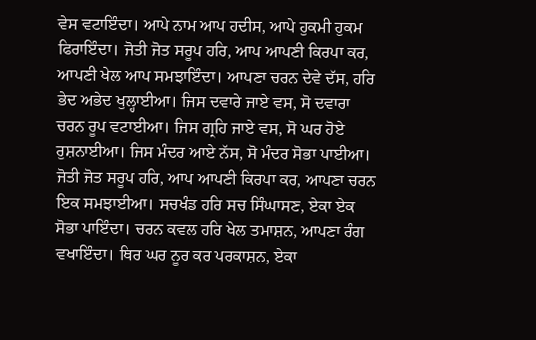ਵੇਸ ਵਟਾਇੰਦਾ। ਆਪੇ ਨਾਮ ਆਪ ਹਦੀਸ, ਆਪੇ ਹੁਕਮੀ ਹੁਕਮ ਫਿਰਾਇੰਦਾ। ਜੋਤੀ ਜੋਤ ਸਰੂਪ ਹਰਿ, ਆਪ ਆਪਣੀ ਕਿਰਪਾ ਕਰ, ਆਪਣੀ ਖੇਲ ਆਪ ਸਮਝਾਇੰਦਾ। ਆਪਣਾ ਚਰਨ ਦੇਵੇ ਦੱਸ, ਹਰਿ ਭੇਦ ਅਭੇਦ ਖੁਲ੍ਹਾਈਆ। ਜਿਸ ਦਵਾਰੇ ਜਾਏ ਵਸ, ਸੋ ਦਵਾਰਾ ਚਰਨ ਰੂਪ ਵਟਾਈਆ। ਜਿਸ ਗ੍ਰਹਿ ਜਾਏ ਵਸ, ਸੋ ਘਰ ਹੋਏ ਰੁਸ਼ਨਾਈਆ। ਜਿਸ ਮੰਦਰ ਆਏ ਨੱਸ, ਸੋ ਮੰਦਰ ਸੋਭਾ ਪਾਈਆ। ਜੋਤੀ ਜੋਤ ਸਰੂਪ ਹਰਿ, ਆਪ ਆਪਣੀ ਕਿਰਪਾ ਕਰ, ਆਪਣਾ ਚਰਨ ਇਕ ਸਮਝਾਈਆ। ਸਚਖੰਡ ਹਰਿ ਸਚ ਸਿੰਘਾਸਣ, ਏਕਾ ਏਕ ਸੋਭਾ ਪਾਇੰਦਾ। ਚਰਨ ਕਵਲ ਹਰਿ ਖੇਲ ਤਮਾਸ਼ਨ, ਆਪਣਾ ਰੰਗ ਵਖਾਇੰਦਾ। ਥਿਰ ਘਰ ਨੂਰ ਕਰ ਪਰਕਾਸ਼ਨ, ਏਕਾ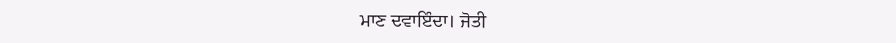ਮਾਣ ਦਵਾਇੰਦਾ। ਜੋਤੀ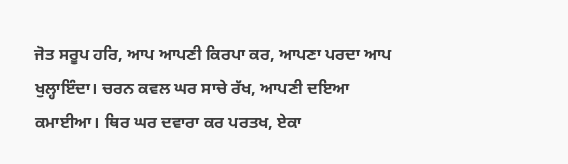ਜੋਤ ਸਰੂਪ ਹਰਿ, ਆਪ ਆਪਣੀ ਕਿਰਪਾ ਕਰ, ਆਪਣਾ ਪਰਦਾ ਆਪ ਖੁਲ੍ਹਾਇੰਦਾ। ਚਰਨ ਕਵਲ ਘਰ ਸਾਚੇ ਰੱਖ, ਆਪਣੀ ਦਇਆ ਕਮਾਈਆ। ਥਿਰ ਘਰ ਦਵਾਰਾ ਕਰ ਪਰਤਖ, ਏਕਾ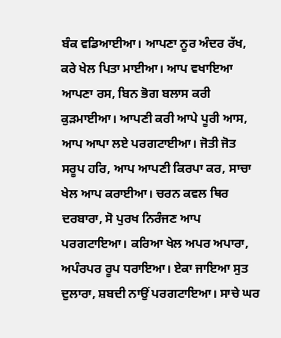ਬੰਕ ਵਡਿਆਈਆ। ਆਪਣਾ ਨੂਰ ਅੰਦਰ ਰੱਖ, ਕਰੇ ਖੇਲ ਪਿਤਾ ਮਾਈਆ। ਆਪ ਵਖਾਇਆ ਆਪਣਾ ਰਸ, ਬਿਨ ਭੋਗ ਬਲਾਸ ਕਰੀ ਕੁੜਮਾਈਆ। ਆਪਣੀ ਕਰੀ ਆਪੇ ਪੂਰੀ ਆਸ, ਆਪ ਆਪਾ ਲਏ ਪਰਗਟਾਈਆ। ਜੋਤੀ ਜੋਤ ਸਰੂਪ ਹਰਿ, ਆਪ ਆਪਣੀ ਕਿਰਪਾ ਕਰ, ਸਾਚਾ ਖੇਲ ਆਪ ਕਰਾਈਆ। ਚਰਨ ਕਵਲ ਥਿਰ ਦਰਬਾਰਾ, ਸੋ ਪੁਰਖ ਨਿਰੰਜਣ ਆਪ ਪਰਗਟਾਇਆ। ਕਰਿਆ ਖੇਲ ਅਪਰ ਅਪਾਰਾ, ਅਪੰਰਪਰ ਰੂਪ ਧਰਾਇਆ। ਏਕਾ ਜਾਇਆ ਸੁਤ ਦੁਲਾਰਾ, ਸ਼ਬਦੀ ਨਾਉਂ ਪਰਗਟਾਇਆ। ਸਾਚੇ ਘਰ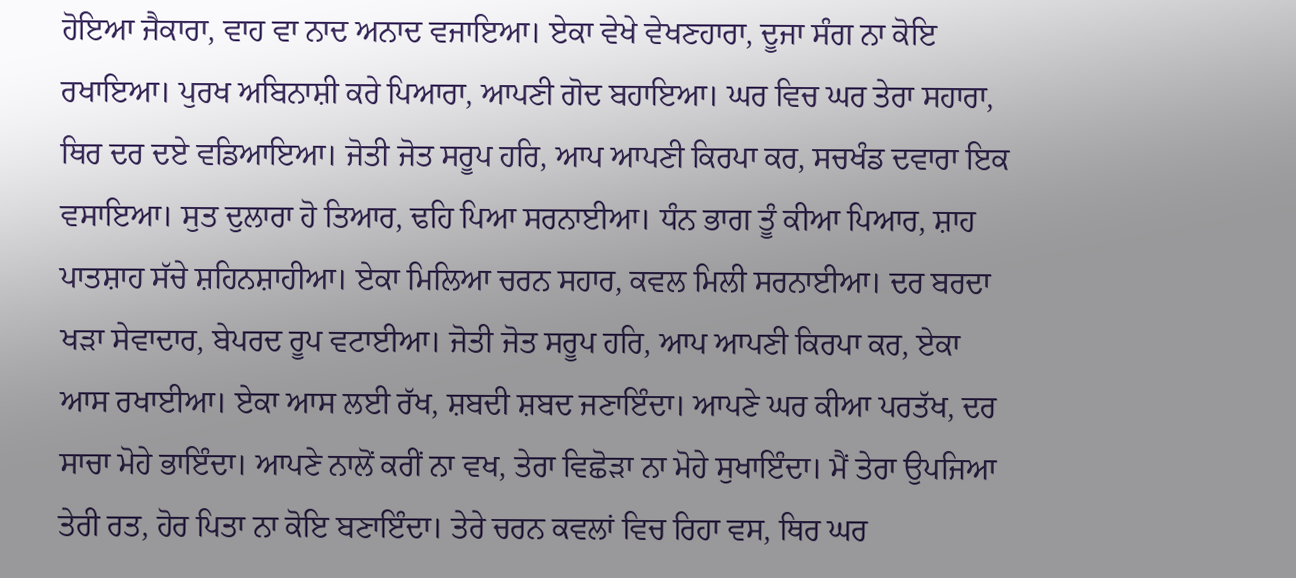ਹੋਇਆ ਜੈਕਾਰਾ, ਵਾਹ ਵਾ ਨਾਦ ਅਨਾਦ ਵਜਾਇਆ। ਏਕਾ ਵੇਖੇ ਵੇਖਣਹਾਰਾ, ਦੂਜਾ ਸੰਗ ਨਾ ਕੋਇ ਰਖਾਇਆ। ਪੁਰਖ ਅਬਿਨਾਸ਼ੀ ਕਰੇ ਪਿਆਰਾ, ਆਪਣੀ ਗੋਦ ਬਹਾਇਆ। ਘਰ ਵਿਚ ਘਰ ਤੇਰਾ ਸਹਾਰਾ, ਥਿਰ ਦਰ ਦਏ ਵਡਿਆਇਆ। ਜੋਤੀ ਜੋਤ ਸਰੂਪ ਹਰਿ, ਆਪ ਆਪਣੀ ਕਿਰਪਾ ਕਰ, ਸਚਖੰਡ ਦਵਾਰਾ ਇਕ ਵਸਾਇਆ। ਸੁਤ ਦੁਲਾਰਾ ਹੋ ਤਿਆਰ, ਢਹਿ ਪਿਆ ਸਰਨਾਈਆ। ਧੰਨ ਭਾਗ ਤੂੰ ਕੀਆ ਪਿਆਰ, ਸ਼ਾਹ ਪਾਤਸ਼ਾਹ ਸੱਚੇ ਸ਼ਹਿਨਸ਼ਾਹੀਆ। ਏਕਾ ਮਿਲਿਆ ਚਰਨ ਸਹਾਰ, ਕਵਲ ਮਿਲੀ ਸਰਨਾਈਆ। ਦਰ ਬਰਦਾ ਖੜਾ ਸੇਵਾਦਾਰ, ਬੇਪਰਦ ਰੂਪ ਵਟਾਈਆ। ਜੋਤੀ ਜੋਤ ਸਰੂਪ ਹਰਿ, ਆਪ ਆਪਣੀ ਕਿਰਪਾ ਕਰ, ਏਕਾ ਆਸ ਰਖਾਈਆ। ਏਕਾ ਆਸ ਲਈ ਰੱਖ, ਸ਼ਬਦੀ ਸ਼ਬਦ ਜਣਾਇੰਦਾ। ਆਪਣੇ ਘਰ ਕੀਆ ਪਰਤੱਖ, ਦਰ ਸਾਚਾ ਮੋਹੇ ਭਾਇੰਦਾ। ਆਪਣੇ ਨਾਲੋਂ ਕਰੀਂ ਨਾ ਵਖ, ਤੇਰਾ ਵਿਛੋੜਾ ਨਾ ਮੋਹੇ ਸੁਖਾਇੰਦਾ। ਮੈਂ ਤੇਰਾ ਉਪਜਿਆ ਤੇਰੀ ਰਤ, ਹੋਰ ਪਿਤਾ ਨਾ ਕੋਇ ਬਣਾਇੰਦਾ। ਤੇਰੇ ਚਰਨ ਕਵਲਾਂ ਵਿਚ ਰਿਹਾ ਵਸ, ਥਿਰ ਘਰ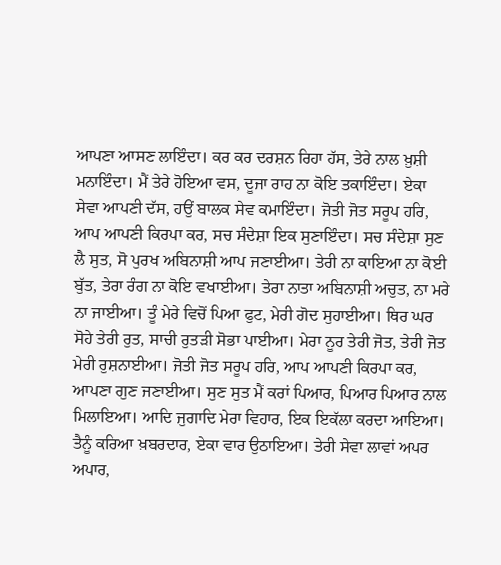ਆਪਣਾ ਆਸਣ ਲਾਇੰਦਾ। ਕਰ ਕਰ ਦਰਸ਼ਨ ਰਿਹਾ ਹੱਸ, ਤੇਰੇ ਨਾਲ ਖ਼ੁਸ਼ੀ ਮਨਾਇੰਦਾ। ਮੈਂ ਤੇਰੇ ਹੋਇਆ ਵਸ, ਦੂਜਾ ਰਾਹ ਨਾ ਕੋਇ ਤਕਾਇੰਦਾ। ਏਕਾ ਸੇਵਾ ਆਪਣੀ ਦੱਸ, ਹਉਂ ਬਾਲਕ ਸੇਵ ਕਮਾਇੰਦਾ। ਜੋਤੀ ਜੋਤ ਸਰੂਪ ਹਰਿ, ਆਪ ਆਪਣੀ ਕਿਰਪਾ ਕਰ, ਸਚ ਸੰਦੇਸ਼ਾ ਇਕ ਸੁਣਾਇੰਦਾ। ਸਚ ਸੰਦੇਸ਼ਾ ਸੁਣ ਲੈ ਸੁਤ, ਸੋ ਪੁਰਖ ਅਬਿਨਾਸ਼ੀ ਆਪ ਜਣਾਈਆ। ਤੇਰੀ ਨਾ ਕਾਇਆ ਨਾ ਕੋਈ ਬੁੱਤ, ਤੇਰਾ ਰੰਗ ਨਾ ਕੋਇ ਵਖਾਈਆ। ਤੇਰਾ ਨਾਤਾ ਅਬਿਨਾਸ਼ੀ ਅਚੁਤ, ਨਾ ਮਰੇ ਨਾ ਜਾਈਆ। ਤੂੰ ਮੇਰੇ ਵਿਚੋਂ ਪਿਆ ਫੁਟ, ਮੇਰੀ ਗੋਦ ਸੁਹਾਈਆ। ਥਿਰ ਘਰ ਸੋਹੇ ਤੇਰੀ ਰੁਤ, ਸਾਚੀ ਰੁਤੜੀ ਸੋਭਾ ਪਾਈਆ। ਮੇਰਾ ਨੂਰ ਤੇਰੀ ਜੋਤ, ਤੇਰੀ ਜੋਤ ਮੇਰੀ ਰੁਸ਼ਨਾਈਆ। ਜੋਤੀ ਜੋਤ ਸਰੂਪ ਹਰਿ, ਆਪ ਆਪਣੀ ਕਿਰਪਾ ਕਰ, ਆਪਣਾ ਗੁਣ ਜਣਾਈਆ। ਸੁਣ ਸੁਤ ਮੈਂ ਕਰਾਂ ਪਿਆਰ, ਪਿਆਰ ਪਿਆਰ ਨਾਲ ਮਿਲਾਇਆ। ਆਦਿ ਜੁਗਾਦਿ ਮੇਰਾ ਵਿਹਾਰ, ਇਕ ਇਕੱਲਾ ਕਰਦਾ ਆਇਆ। ਤੈਨੂੰ ਕਰਿਆ ਖ਼ਬਰਦਾਰ, ਏਕਾ ਵਾਰ ਉਠਾਇਆ। ਤੇਰੀ ਸੇਵਾ ਲਾਵਾਂ ਅਪਰ ਅਪਾਰ,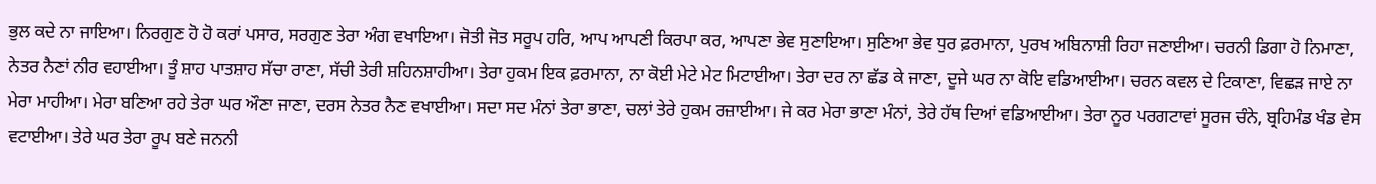ਭੁਲ ਕਦੇ ਨਾ ਜਾਇਆ। ਨਿਰਗੁਣ ਹੋ ਹੋ ਕਰਾਂ ਪਸਾਰ, ਸਰਗੁਣ ਤੇਰਾ ਅੰਗ ਵਖਾਇਆ। ਜੋਤੀ ਜੋਤ ਸਰੂਪ ਹਰਿ, ਆਪ ਆਪਣੀ ਕਿਰਪਾ ਕਰ, ਆਪਣਾ ਭੇਵ ਸੁਣਾਇਆ। ਸੁਣਿਆ ਭੇਵ ਧੁਰ ਫ਼ਰਮਾਨਾ, ਪੁਰਖ ਅਬਿਨਾਸ਼ੀ ਰਿਹਾ ਜਣਾਈਆ। ਚਰਨੀ ਡਿਗਾ ਹੋ ਨਿਮਾਣਾ, ਨੇਤਰ ਨੈਣਾਂ ਨੀਰ ਵਹਾਈਆ। ਤੂੰ ਸ਼ਾਹ ਪਾਤਸ਼ਾਹ ਸੱਚਾ ਰਾਣਾ, ਸੱਚੀ ਤੇਰੀ ਸ਼ਹਿਨਸ਼ਾਹੀਆ। ਤੇਰਾ ਹੁਕਮ ਇਕ ਫ਼ਰਮਾਨਾ, ਨਾ ਕੋਈ ਮੇਟੇ ਮੇਟ ਮਿਟਾਈਆ। ਤੇਰਾ ਦਰ ਨਾ ਛੱਡ ਕੇ ਜਾਣਾ, ਦੂਜੇ ਘਰ ਨਾ ਕੋਇ ਵਡਿਆਈਆ। ਚਰਨ ਕਵਲ ਦੇ ਟਿਕਾਣਾ, ਵਿਛੜ ਜਾਏ ਨਾ ਮੇਰਾ ਮਾਹੀਆ। ਮੇਰਾ ਬਣਿਆ ਰਹੇ ਤੇਰਾ ਘਰ ਔਣਾ ਜਾਣਾ, ਦਰਸ ਨੇਤਰ ਨੈਣ ਵਖਾਈਆ। ਸਦਾ ਸਦ ਮੰਨਾਂ ਤੇਰਾ ਭਾਣਾ, ਚਲਾਂ ਤੇਰੇ ਹੁਕਮ ਰਜ਼ਾਈਆ। ਜੇ ਕਰ ਮੇਰਾ ਭਾਣਾ ਮੰਨਾਂ, ਤੇਰੇ ਹੱਥ ਦਿਆਂ ਵਡਿਆਈਆ। ਤੇਰਾ ਨੂਰ ਪਰਗਟਾਵਾਂ ਸੂਰਜ ਚੰਨੇ, ਬ੍ਰਹਿਮੰਡ ਖੰਡ ਵੇਸ ਵਟਾਈਆ। ਤੇਰੇ ਘਰ ਤੇਰਾ ਰੂਪ ਬਣੇ ਜਨਨੀ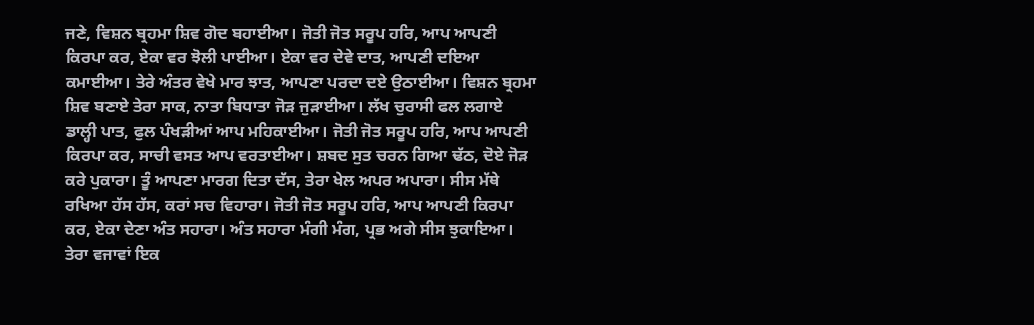ਜਣੇ, ਵਿਸ਼ਨ ਬ੍ਰਹਮਾ ਸ਼ਿਵ ਗੋਦ ਬਹਾਈਆ। ਜੋਤੀ ਜੋਤ ਸਰੂਪ ਹਰਿ, ਆਪ ਆਪਣੀ ਕਿਰਪਾ ਕਰ, ਏਕਾ ਵਰ ਝੋਲੀ ਪਾਈਆ। ਏਕਾ ਵਰ ਦੇਵੇ ਦਾਤ, ਆਪਣੀ ਦਇਆ ਕਮਾਈਆ। ਤੇਰੇ ਅੰਤਰ ਵੇਖੇ ਮਾਰ ਝਾਤ, ਆਪਣਾ ਪਰਦਾ ਦਏ ਉਠਾਈਆ। ਵਿਸ਼ਨ ਬ੍ਰਹਮਾ ਸ਼ਿਵ ਬਣਾਏ ਤੇਰਾ ਸਾਕ, ਨਾਤਾ ਬਿਧਾਤਾ ਜੋੜ ਜੁੜਾਈਆ। ਲੱਖ ਚੁਰਾਸੀ ਫਲ ਲਗਾਏ ਡਾਲ੍ਹੀ ਪਾਤ, ਫੁਲ ਪੰਖੜੀਆਂ ਆਪ ਮਹਿਕਾਈਆ। ਜੋਤੀ ਜੋਤ ਸਰੂਪ ਹਰਿ, ਆਪ ਆਪਣੀ ਕਿਰਪਾ ਕਰ, ਸਾਚੀ ਵਸਤ ਆਪ ਵਰਤਾਈਆ। ਸ਼ਬਦ ਸੁਤ ਚਰਨ ਗਿਆ ਢੱਠ, ਦੋਏ ਜੋੜ ਕਰੇ ਪੁਕਾਰਾ। ਤੂੰ ਆਪਣਾ ਮਾਰਗ ਦਿਤਾ ਦੱਸ, ਤੇਰਾ ਖੇਲ ਅਪਰ ਅਪਾਰਾ। ਸੀਸ ਮੱਥੇ ਰਖਿਆ ਹੱਸ ਹੱਸ, ਕਰਾਂ ਸਚ ਵਿਹਾਰਾ। ਜੋਤੀ ਜੋਤ ਸਰੂਪ ਹਰਿ, ਆਪ ਆਪਣੀ ਕਿਰਪਾ ਕਰ, ਏਕਾ ਦੇਣਾ ਅੰਤ ਸਹਾਰਾ। ਅੰਤ ਸਹਾਰਾ ਮੰਗੀ ਮੰਗ, ਪ੍ਰਭ ਅਗੇ ਸੀਸ ਝੁਕਾਇਆ। ਤੇਰਾ ਵਜਾਵਾਂ ਇਕ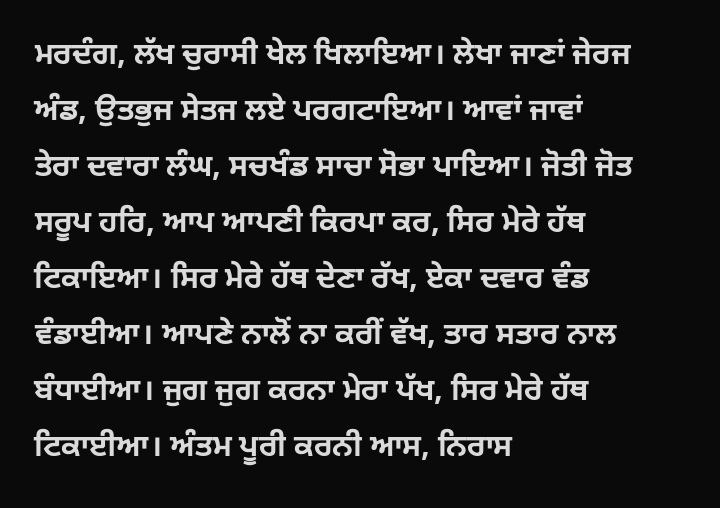ਮਰਦੰਗ, ਲੱਖ ਚੁਰਾਸੀ ਖੇਲ ਖਿਲਾਇਆ। ਲੇਖਾ ਜਾਣਾਂ ਜੇਰਜ ਅੰਡ, ਉਤਭੁਜ ਸੇਤਜ ਲਏ ਪਰਗਟਾਇਆ। ਆਵਾਂ ਜਾਵਾਂ ਤੇਰਾ ਦਵਾਰਾ ਲੰਘ, ਸਚਖੰਡ ਸਾਚਾ ਸੋਭਾ ਪਾਇਆ। ਜੋਤੀ ਜੋਤ ਸਰੂਪ ਹਰਿ, ਆਪ ਆਪਣੀ ਕਿਰਪਾ ਕਰ, ਸਿਰ ਮੇਰੇ ਹੱਥ ਟਿਕਾਇਆ। ਸਿਰ ਮੇਰੇ ਹੱਥ ਦੇਣਾ ਰੱਖ, ਏਕਾ ਦਵਾਰ ਵੰਡ ਵੰਡਾਈਆ। ਆਪਣੇ ਨਾਲੋਂ ਨਾ ਕਰੀਂ ਵੱਖ, ਤਾਰ ਸਤਾਰ ਨਾਲ ਬੰਧਾਈਆ। ਜੁਗ ਜੁਗ ਕਰਨਾ ਮੇਰਾ ਪੱਖ, ਸਿਰ ਮੇਰੇ ਹੱਥ ਟਿਕਾਈਆ। ਅੰਤਮ ਪੂਰੀ ਕਰਨੀ ਆਸ, ਨਿਰਾਸ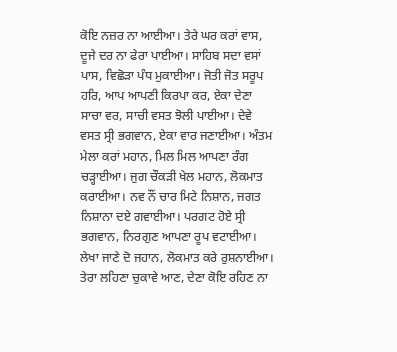ਕੋਇ ਨਜ਼ਰ ਨਾ ਆਈਆ। ਤੇਰੇ ਘਰ ਕਰਾਂ ਵਾਸ, ਦੂਜੇ ਦਰ ਨਾ ਫੇਰਾ ਪਾਈਆ। ਸਾਹਿਬ ਸਦਾ ਵਸਾਂ ਪਾਸ, ਵਿਛੋੜਾ ਪੰਧ ਮੁਕਾਈਆ। ਜੋਤੀ ਜੋਤ ਸਰੂਪ ਹਰਿ, ਆਪ ਆਪਣੀ ਕਿਰਪਾ ਕਰ, ਏਕਾ ਦੇਣਾ ਸਾਚਾ ਵਰ, ਸਾਚੀ ਵਸਤ ਝੋਲੀ ਪਾਈਆ। ਦੇਵੇ ਵਸਤ ਸ੍ਰੀ ਭਗਵਾਨ, ਏਕਾ ਵਾਰ ਜਣਾਈਆ। ਅੰਤਮ ਮੇਲਾ ਕਰਾਂ ਮਹਾਨ, ਮਿਲ ਮਿਲ ਆਪਣਾ ਰੰਗ ਚੜ੍ਹਾਈਆ। ਜੁਗ ਚੌਕੜੀ ਖੇਲ ਮਹਾਨ, ਲੋਕਮਾਤ ਕਰਾਈਆ। ਨਵ ਨੌਂ ਚਾਰ ਮਿਟੇ ਨਿਸ਼ਾਨ, ਜਗਤ ਨਿਸ਼ਾਨਾ ਦਏ ਗਵਾਈਆ। ਪਰਗਟ ਹੋਏ ਸ੍ਰੀ ਭਗਵਾਨ, ਨਿਰਗੁਣ ਆਪਣਾ ਰੂਪ ਵਟਾਈਆ। ਲੇਖਾ ਜਾਣੇ ਦੋ ਜਹਾਨ, ਲੋਕਮਾਤ ਕਰੇ ਰੁਸ਼ਨਾਈਆ। ਤੇਰਾ ਲਹਿਣਾ ਚੁਕਾਵੇ ਆਣ, ਦੇਣਾ ਕੋਇ ਰਹਿਣ ਨਾ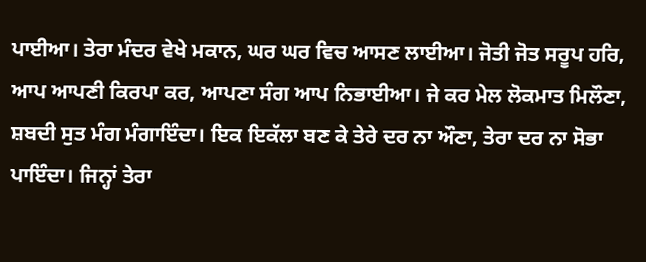ਪਾਈਆ। ਤੇਰਾ ਮੰਦਰ ਵੇਖੇ ਮਕਾਨ, ਘਰ ਘਰ ਵਿਚ ਆਸਣ ਲਾਈਆ। ਜੋਤੀ ਜੋਤ ਸਰੂਪ ਹਰਿ, ਆਪ ਆਪਣੀ ਕਿਰਪਾ ਕਰ, ਆਪਣਾ ਸੰਗ ਆਪ ਨਿਭਾਈਆ। ਜੇ ਕਰ ਮੇਲ ਲੋਕਮਾਤ ਮਿਲੌਣਾ, ਸ਼ਬਦੀ ਸੁਤ ਮੰਗ ਮੰਗਾਇੰਦਾ। ਇਕ ਇਕੱਲਾ ਬਣ ਕੇ ਤੇਰੇ ਦਰ ਨਾ ਔਣਾ, ਤੇਰਾ ਦਰ ਨਾ ਸੋਭਾ ਪਾਇੰਦਾ। ਜਿਨ੍ਹਾਂ ਤੇਰਾ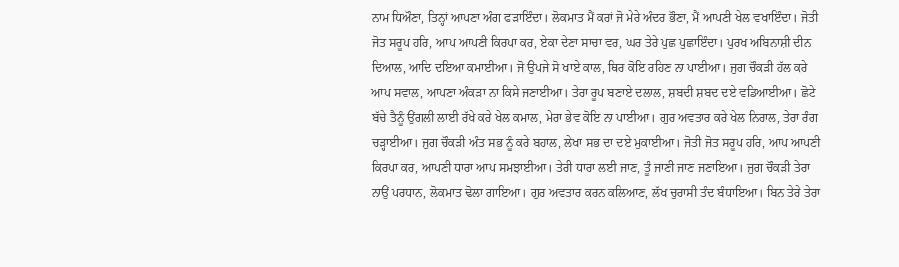ਨਾਮ ਧਿਔਣਾ, ਤਿਨ੍ਹਾਂ ਆਪਣਾ ਅੰਗ ਫੜਾਇੰਦਾ। ਲੋਕਮਾਤ ਮੈਂ ਕਰਾਂ ਜੋ ਮੇਰੇ ਅੰਦਰ ਭੌਣਾ, ਮੈਂ ਆਪਣੀ ਖੇਲ ਵਖਾਇੰਦਾ। ਜੋਤੀ ਜੋਤ ਸਰੂਪ ਹਰਿ, ਆਪ ਆਪਣੀ ਕਿਰਪਾ ਕਰ, ਏਕਾ ਦੇਣਾ ਸਾਚਾ ਵਰ, ਘਰ ਤੇਰੇ ਪੁਛ ਪੁਛਾਇੰਦਾ। ਪੁਰਖ ਅਬਿਨਾਸ਼ੀ ਦੀਨ ਦਿਆਲ, ਆਦਿ ਦਇਆ ਕਮਾਈਆ। ਜੋ ਉਪਜੇ ਸੋ ਖਾਏ ਕਾਲ, ਥਿਰ ਕੋਇ ਰਹਿਣ ਨਾ ਪਾਈਆ। ਜੁਗ ਚੌਕੜੀ ਹੱਲ ਕਰੇ ਆਪ ਸਵਾਲ, ਆਪਣਾ ਅੰਕੜਾ ਨਾ ਕਿਸੇ ਜਣਾਈਆ। ਤੇਰਾ ਰੂਪ ਬਣਾਏ ਦਲਾਲ, ਸ਼ਬਦੀ ਸ਼ਬਦ ਦਏ ਵਡਿਆਈਆ। ਛੋਟੇ ਬੱਚੇ ਤੈਨੂੰ ਉਂਗਲੀ ਲਾਈ ਰੱਖੇ ਕਰੇ ਖੇਲ ਕਮਾਲ, ਮੇਰਾ ਭੇਵ ਕੋਇ ਨਾ ਪਾਈਆ। ਗੁਰ ਅਵਤਾਰ ਕਰੇ ਖੇਲ ਨਿਰਾਲ, ਤੇਰਾ ਰੰਗ ਚੜ੍ਹਾਈਆ। ਜੁਗ ਚੌਕੜੀ ਅੰਤ ਸਭ ਨੂੰ ਕਰੇ ਬਹਾਲ, ਲੇਖਾ ਸਭ ਦਾ ਦਏ ਮੁਕਾਈਆ। ਜੋਤੀ ਜੋਤ ਸਰੂਪ ਹਰਿ, ਆਪ ਆਪਣੀ ਕਿਰਪਾ ਕਰ, ਆਪਣੀ ਧਾਰਾ ਆਪ ਸਮਝਾਈਆ। ਤੇਰੀ ਧਾਰਾ ਲਈ ਜਾਣ, ਤੂੰ ਜਾਣੀ ਜਾਣ ਜਣਾਇਆ। ਜੁਗ ਚੌਕੜੀ ਤੇਰਾ ਨਾਉਂ ਪਰਧਾਨ, ਲੋਕਮਾਤ ਢੋਲਾ ਗਾਇਆ। ਗੁਰ ਅਵਤਾਰ ਕਰਨ ਕਲਿਆਣ, ਲੱਖ ਚੁਰਾਸੀ ਤੰਦ ਬੰਧਾਇਆ। ਬਿਨ ਤੇਰੇ ਤੇਰਾ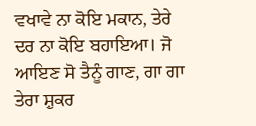ਵਖਾਵੇ ਨਾ ਕੋਇ ਮਕਾਨ, ਤੇਰੇ ਦਰ ਨਾ ਕੋਇ ਬਹਾਇਆ। ਜੋ ਆਇਣ ਸੋ ਤੈਨੂੰ ਗਾਣ, ਗਾ ਗਾ ਤੇਰਾ ਸ਼ੁਕਰ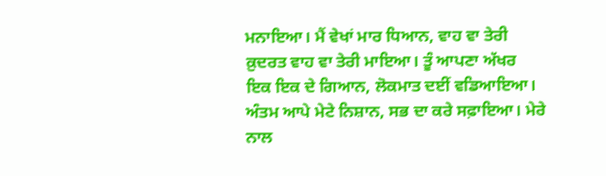ਮਨਾਇਆ। ਮੈਂ ਵੇਖਾਂ ਮਾਰ ਧਿਆਨ, ਵਾਹ ਵਾ ਤੇਰੀ ਕ਼ੁਦਰਤ ਵਾਹ ਵਾ ਤੇਰੀ ਮਾਇਆ। ਤੂੰ ਆਪਣਾ ਅੱਖਰ ਇਕ ਇਕ ਦੇ ਗਿਆਨ, ਲੋਕਮਾਤ ਦਈਂ ਵਡਿਆਇਆ। ਅੰਤਮ ਆਪੇ ਮੇਟੇ ਨਿਸ਼ਾਨ, ਸਭ ਦਾ ਕਰੇ ਸਫ਼ਾਇਆ। ਮੇਰੇ ਨਾਲ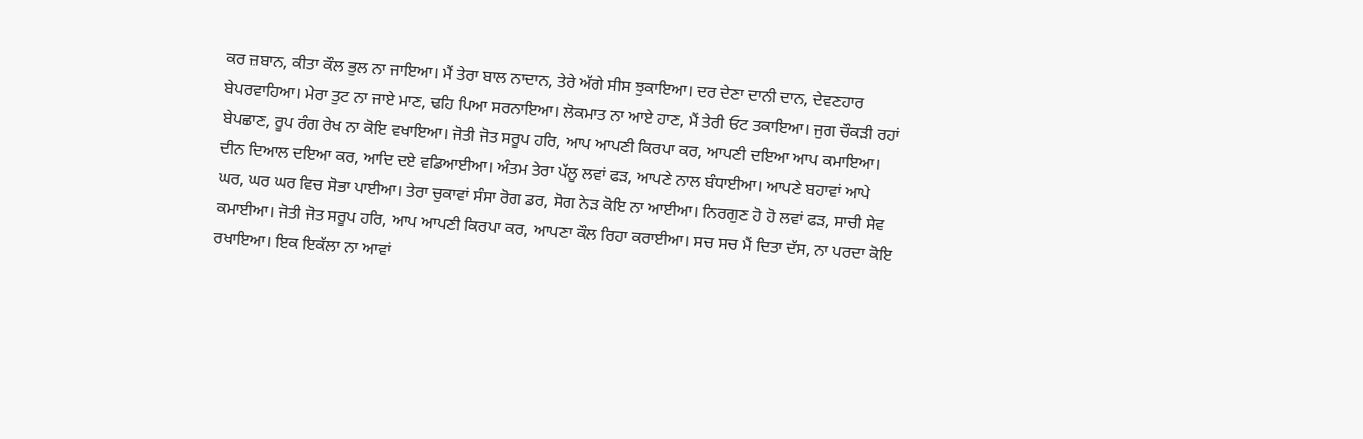ਕਰ ਜ਼ਬਾਨ, ਕੀਤਾ ਕੌਲ ਭੁਲ ਨਾ ਜਾਇਆ। ਮੈਂ ਤੇਰਾ ਬਾਲ ਨਾਦਾਨ, ਤੇਰੇ ਅੱਗੇ ਸੀਸ ਝੁਕਾਇਆ। ਦਰ ਦੇਣਾ ਦਾਨੀ ਦਾਨ, ਦੇਵਣਹਾਰ ਬੇਪਰਵਾਹਿਆ। ਮੇਰਾ ਤੁਟ ਨਾ ਜਾਏ ਮਾਣ, ਢਹਿ ਪਿਆ ਸਰਨਾਇਆ। ਲੋਕਮਾਤ ਨਾ ਆਏ ਹਾਣ, ਮੈਂ ਤੇਰੀ ਓਟ ਤਕਾਇਆ। ਜੁਗ ਚੌਕੜੀ ਰਹਾਂ ਬੇਪਛਾਣ, ਰੂਪ ਰੰਗ ਰੇਖ ਨਾ ਕੋਇ ਵਖਾਇਆ। ਜੋਤੀ ਜੋਤ ਸਰੂਪ ਹਰਿ, ਆਪ ਆਪਣੀ ਕਿਰਪਾ ਕਰ, ਆਪਣੀ ਦਇਆ ਆਪ ਕਮਾਇਆ। ਦੀਨ ਦਿਆਲ ਦਇਆ ਕਰ, ਆਦਿ ਦਏ ਵਡਿਆਈਆ। ਅੰਤਮ ਤੇਰਾ ਪੱਲੂ ਲਵਾਂ ਫੜ, ਆਪਣੇ ਨਾਲ ਬੰਧਾਈਆ। ਆਪਣੇ ਬਹਾਵਾਂ ਆਪੇ ਘਰ, ਘਰ ਘਰ ਵਿਚ ਸੋਭਾ ਪਾਈਆ। ਤੇਰਾ ਚੁਕਾਵਾਂ ਸੰਸਾ ਰੋਗ ਡਰ, ਸੋਗ ਨੇੜ ਕੋਇ ਨਾ ਆਈਆ। ਨਿਰਗੁਣ ਹੋ ਹੋ ਲਵਾਂ ਫੜ, ਸਾਚੀ ਸੇਵ ਕਮਾਈਆ। ਜੋਤੀ ਜੋਤ ਸਰੂਪ ਹਰਿ, ਆਪ ਆਪਣੀ ਕਿਰਪਾ ਕਰ, ਆਪਣਾ ਕੌਲ ਰਿਹਾ ਕਰਾਈਆ। ਸਚ ਸਚ ਮੈਂ ਦਿਤਾ ਦੱਸ, ਨਾ ਪਰਦਾ ਕੋਇ ਰਖਾਇਆ। ਇਕ ਇਕੱਲਾ ਨਾ ਆਵਾਂ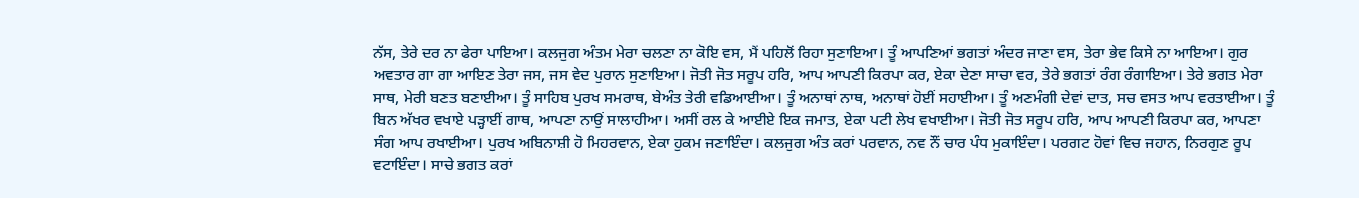ਨੱਸ, ਤੇਰੇ ਦਰ ਨਾ ਫੇਰਾ ਪਾਇਆ। ਕਲਜੁਗ ਅੰਤਮ ਮੇਰਾ ਚਲਣਾ ਨਾ ਕੋਇ ਵਸ, ਮੈਂ ਪਹਿਲੋਂ ਰਿਹਾ ਸੁਣਾਇਆ। ਤੂੰ ਆਪਣਿਆਂ ਭਗਤਾਂ ਅੰਦਰ ਜਾਣਾ ਵਸ, ਤੇਰਾ ਭੇਵ ਕਿਸੇ ਨਾ ਆਇਆ। ਗੁਰ ਅਵਤਾਰ ਗਾ ਗਾ ਆਇਣ ਤੇਰਾ ਜਸ, ਜਸ ਵੇਦ ਪੁਰਾਨ ਸੁਣਾਇਆ। ਜੋਤੀ ਜੋਤ ਸਰੂਪ ਹਰਿ, ਆਪ ਆਪਣੀ ਕਿਰਪਾ ਕਰ, ਏਕਾ ਦੇਣਾ ਸਾਚਾ ਵਰ, ਤੇਰੇ ਭਗਤਾਂ ਰੰਗ ਰੰਗਾਇਆ। ਤੇਰੇ ਭਗਤ ਮੇਰਾ ਸਾਥ, ਮੇਰੀ ਬਣਤ ਬਣਾਈਆ। ਤੂੰ ਸਾਹਿਬ ਪੁਰਖ ਸਮਰਾਥ, ਬੇਅੰਤ ਤੇਰੀ ਵਡਿਆਈਆ। ਤੂੰ ਅਨਾਥਾਂ ਨਾਥ, ਅਨਾਥਾਂ ਹੋਈਂ ਸਹਾਈਆ। ਤੂੰ ਅਣਮੰਗੀ ਦੇਵਾਂ ਦਾਤ, ਸਚ ਵਸਤ ਆਪ ਵਰਤਾਈਆ। ਤੂੰ ਬਿਨ ਅੱਖਰ ਵਖਾਏ ਪੜ੍ਹਾਈਂ ਗਾਥ, ਆਪਣਾ ਨਾਉਂ ਸਾਲਾਹੀਆ। ਅਸੀਂ ਰਲ ਕੇ ਆਈਏ ਇਕ ਜਮਾਤ, ਏਕਾ ਪਟੀ ਲੇਖ ਵਖਾਈਆ। ਜੋਤੀ ਜੋਤ ਸਰੂਪ ਹਰਿ, ਆਪ ਆਪਣੀ ਕਿਰਪਾ ਕਰ, ਆਪਣਾ ਸੰਗ ਆਪ ਰਖਾਈਆ। ਪੁਰਖ ਅਬਿਨਾਸ਼ੀ ਹੋ ਮਿਹਰਵਾਨ, ਏਕਾ ਹੁਕਮ ਜਣਾਇੰਦਾ। ਕਲਜੁਗ ਅੰਤ ਕਰਾਂ ਪਰਵਾਨ, ਨਵ ਨੌਂ ਚਾਰ ਪੰਧ ਮੁਕਾਇੰਦਾ। ਪਰਗਟ ਹੋਵਾਂ ਵਿਚ ਜਹਾਨ, ਨਿਰਗੁਣ ਰੂਪ ਵਟਾਇੰਦਾ। ਸਾਚੇ ਭਗਤ ਕਰਾਂ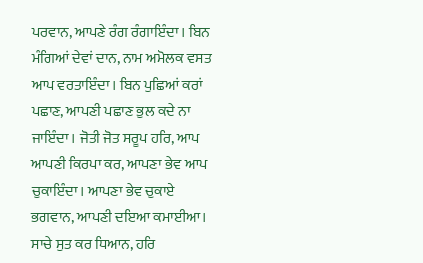ਪਰਵਾਨ, ਆਪਣੇ ਰੰਗ ਰੰਗਾਇੰਦਾ। ਬਿਨ ਮੰਗਿਆਂ ਦੇਵਾਂ ਦਾਨ, ਨਾਮ ਅਮੋਲਕ ਵਸਤ ਆਪ ਵਰਤਾਇੰਦਾ। ਬਿਨ ਪੁਛਿਆਂ ਕਰਾਂ ਪਛਾਣ, ਆਪਣੀ ਪਛਾਣ ਭੁਲ ਕਦੇ ਨਾ ਜਾਇੰਦਾ। ਜੋਤੀ ਜੋਤ ਸਰੂਪ ਹਰਿ, ਆਪ ਆਪਣੀ ਕਿਰਪਾ ਕਰ, ਆਪਣਾ ਭੇਵ ਆਪ ਚੁਕਾਇੰਦਾ। ਆਪਣਾ ਭੇਵ ਚੁਕਾਏ ਭਗਵਾਨ, ਆਪਣੀ ਦਇਆ ਕਮਾਈਆ। ਸਾਚੇ ਸੁਤ ਕਰ ਧਿਆਨ, ਹਰਿ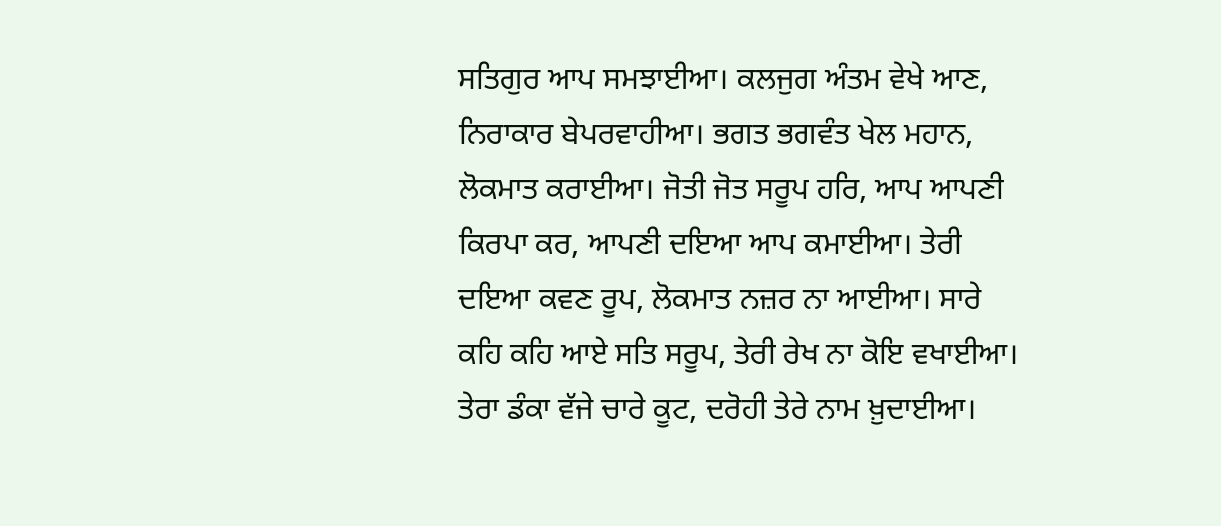ਸਤਿਗੁਰ ਆਪ ਸਮਝਾਈਆ। ਕਲਜੁਗ ਅੰਤਮ ਵੇਖੇ ਆਣ, ਨਿਰਾਕਾਰ ਬੇਪਰਵਾਹੀਆ। ਭਗਤ ਭਗਵੰਤ ਖੇਲ ਮਹਾਨ, ਲੋਕਮਾਤ ਕਰਾਈਆ। ਜੋਤੀ ਜੋਤ ਸਰੂਪ ਹਰਿ, ਆਪ ਆਪਣੀ ਕਿਰਪਾ ਕਰ, ਆਪਣੀ ਦਇਆ ਆਪ ਕਮਾਈਆ। ਤੇਰੀ ਦਇਆ ਕਵਣ ਰੂਪ, ਲੋਕਮਾਤ ਨਜ਼ਰ ਨਾ ਆਈਆ। ਸਾਰੇ ਕਹਿ ਕਹਿ ਆਏ ਸਤਿ ਸਰੂਪ, ਤੇਰੀ ਰੇਖ ਨਾ ਕੋਇ ਵਖਾਈਆ। ਤੇਰਾ ਡੰਕਾ ਵੱਜੇ ਚਾਰੇ ਕੂਟ, ਦਰੋਹੀ ਤੇਰੇ ਨਾਮ ਖ਼ੁਦਾਈਆ।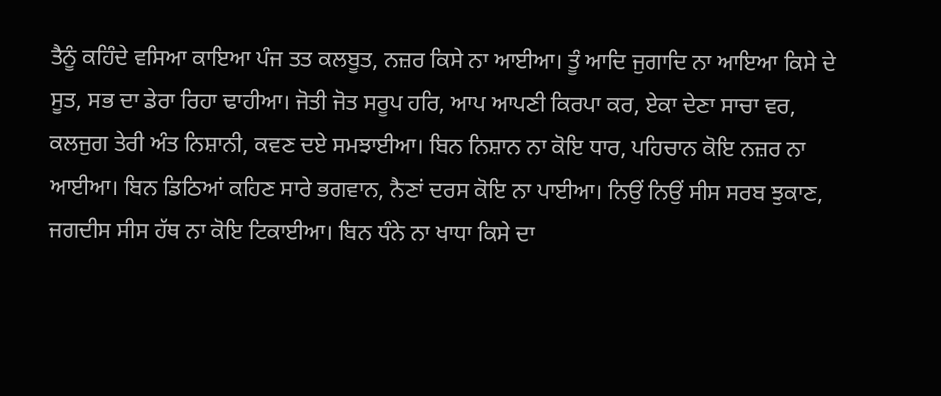ਤੈਨੂੰ ਕਹਿੰਦੇ ਵਸਿਆ ਕਾਇਆ ਪੰਜ ਤਤ ਕਲਬੂਤ, ਨਜ਼ਰ ਕਿਸੇ ਨਾ ਆਈਆ। ਤੂੰ ਆਦਿ ਜੁਗਾਦਿ ਨਾ ਆਇਆ ਕਿਸੇ ਦੇ ਸੂਤ, ਸਭ ਦਾ ਡੇਰਾ ਰਿਹਾ ਢਾਹੀਆ। ਜੋਤੀ ਜੋਤ ਸਰੂਪ ਹਰਿ, ਆਪ ਆਪਣੀ ਕਿਰਪਾ ਕਰ, ਏਕਾ ਦੇਣਾ ਸਾਚਾ ਵਰ, ਕਲਜੁਗ ਤੇਰੀ ਅੰਤ ਨਿਸ਼ਾਨੀ, ਕਵਣ ਦਏ ਸਮਝਾਈਆ। ਬਿਨ ਨਿਸ਼ਾਨ ਨਾ ਕੋਇ ਧਾਰ, ਪਹਿਚਾਨ ਕੋਇ ਨਜ਼ਰ ਨਾ ਆਈਆ। ਬਿਨ ਡਿਠਿਆਂ ਕਹਿਣ ਸਾਰੇ ਭਗਵਾਨ, ਨੈਣਾਂ ਦਰਸ ਕੋਇ ਨਾ ਪਾਈਆ। ਨਿਉਂ ਨਿਉਂ ਸੀਸ ਸਰਬ ਝੁਕਾਣ, ਜਗਦੀਸ ਸੀਸ ਹੱਥ ਨਾ ਕੋਇ ਟਿਕਾਈਆ। ਬਿਨ ਧੰਨੇ ਨਾ ਖਾਧਾ ਕਿਸੇ ਦਾ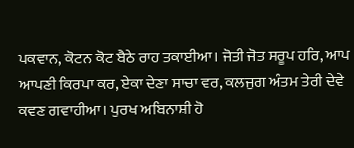ਪਕਵਾਨ, ਕੋਟਨ ਕੋਟ ਬੈਠੇ ਰਾਹ ਤਕਾਈਆ। ਜੋਤੀ ਜੋਤ ਸਰੂਪ ਹਰਿ, ਆਪ ਆਪਣੀ ਕਿਰਪਾ ਕਰ, ਏਕਾ ਦੇਣਾ ਸਾਚਾ ਵਰ, ਕਲਜੁਗ ਅੰਤਮ ਤੇਰੀ ਦੇਵੇ ਕਵਣ ਗਵਾਹੀਆ। ਪੁਰਖ ਅਬਿਨਾਸ਼ੀ ਹੋ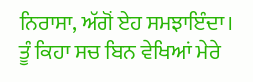ਨਿਰਾਸਾ, ਅੱਗੋਂ ਏਹ ਸਮਝਾਇੰਦਾ। ਤੂੰ ਕਿਹਾ ਸਚ ਬਿਨ ਵੇਖਿਆਂ ਮੇਰੇ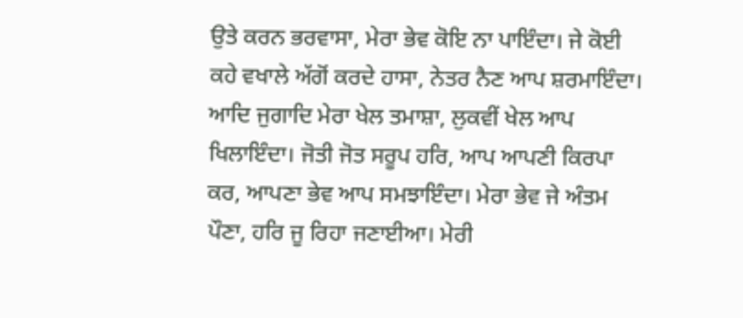ਉਤੇ ਕਰਨ ਭਰਵਾਸਾ, ਮੇਰਾ ਭੇਵ ਕੋਇ ਨਾ ਪਾਇੰਦਾ। ਜੇ ਕੋਈ ਕਹੇ ਵਖਾਲੇ ਅੱਗੋਂ ਕਰਦੇ ਹਾਸਾ, ਨੇਤਰ ਨੈਣ ਆਪ ਸ਼ਰਮਾਇੰਦਾ। ਆਦਿ ਜੁਗਾਦਿ ਮੇਰਾ ਖੇਲ ਤਮਾਸ਼ਾ, ਲੁਕਵੀਂ ਖੇਲ ਆਪ ਖਿਲਾਇੰਦਾ। ਜੋਤੀ ਜੋਤ ਸਰੂਪ ਹਰਿ, ਆਪ ਆਪਣੀ ਕਿਰਪਾ ਕਰ, ਆਪਣਾ ਭੇਵ ਆਪ ਸਮਝਾਇੰਦਾ। ਮੇਰਾ ਭੇਵ ਜੇ ਅੰਤਮ ਪੌਣਾ, ਹਰਿ ਜੂ ਰਿਹਾ ਜਣਾਈਆ। ਮੇਰੀ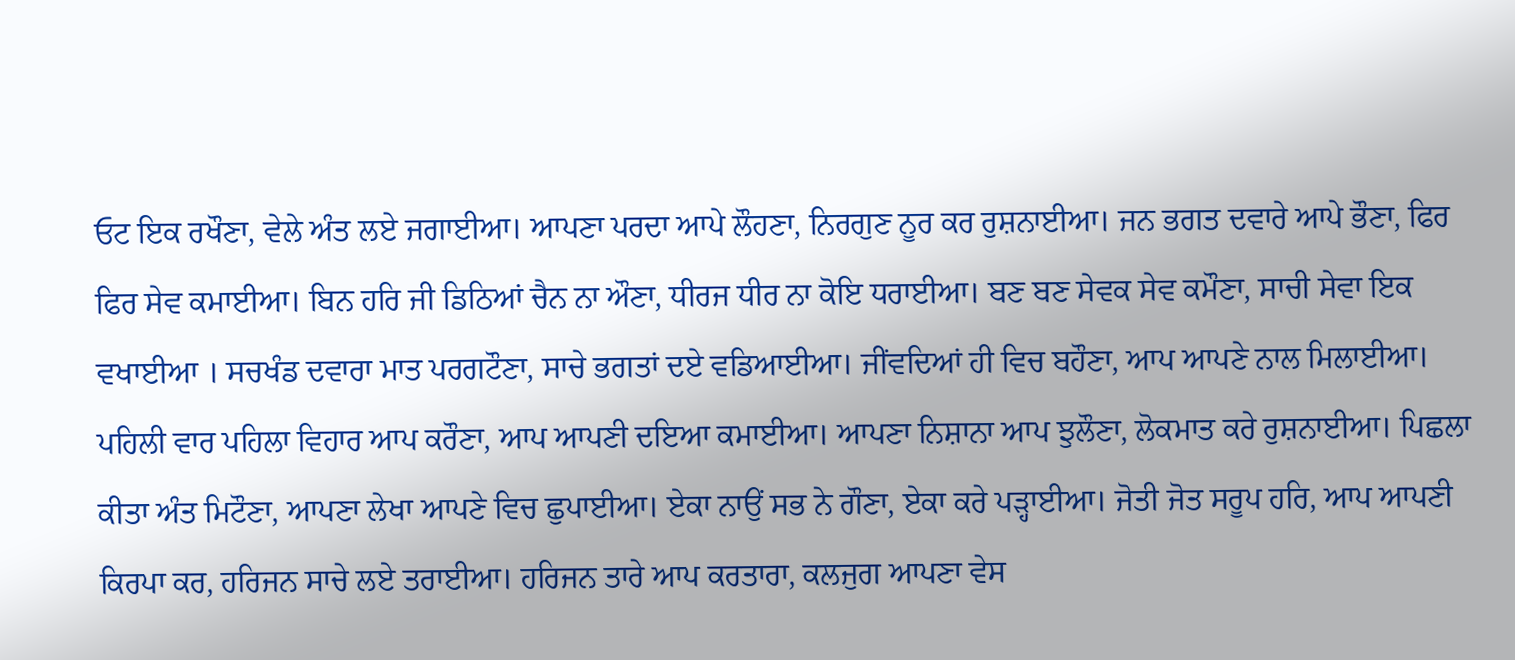ਓਟ ਇਕ ਰਖੌਣਾ, ਵੇਲੇ ਅੰਤ ਲਏ ਜਗਾਈਆ। ਆਪਣਾ ਪਰਦਾ ਆਪੇ ਲੌਹਣਾ, ਨਿਰਗੁਣ ਨੂਰ ਕਰ ਰੁਸ਼ਨਾਈਆ। ਜਨ ਭਗਤ ਦਵਾਰੇ ਆਪੇ ਭੌਣਾ, ਫਿਰ ਫਿਰ ਸੇਵ ਕਮਾਈਆ। ਬਿਨ ਹਰਿ ਜੀ ਡਿਠਿਆਂ ਚੈਨ ਨਾ ਔਣਾ, ਧੀਰਜ ਧੀਰ ਨਾ ਕੋਇ ਧਰਾਈਆ। ਬਣ ਬਣ ਸੇਵਕ ਸੇਵ ਕਮੌਣਾ, ਸਾਚੀ ਸੇਵਾ ਇਕ ਵਖਾਈਆ । ਸਚਖੰਡ ਦਵਾਰਾ ਮਾਤ ਪਰਗਟੌਣਾ, ਸਾਚੇ ਭਗਤਾਂ ਦਏ ਵਡਿਆਈਆ। ਜੀਂਵਦਿਆਂ ਹੀ ਵਿਚ ਬਹੌਣਾ, ਆਪ ਆਪਣੇ ਨਾਲ ਮਿਲਾਈਆ। ਪਹਿਲੀ ਵਾਰ ਪਹਿਲਾ ਵਿਹਾਰ ਆਪ ਕਰੌਣਾ, ਆਪ ਆਪਣੀ ਦਇਆ ਕਮਾਈਆ। ਆਪਣਾ ਨਿਸ਼ਾਨਾ ਆਪ ਝੁਲੌਣਾ, ਲੋਕਮਾਤ ਕਰੇ ਰੁਸ਼ਨਾਈਆ। ਪਿਛਲਾ ਕੀਤਾ ਅੰਤ ਮਿਟੌਣਾ, ਆਪਣਾ ਲੇਖਾ ਆਪਣੇ ਵਿਚ ਛੁਪਾਈਆ। ਏਕਾ ਨਾਉਂ ਸਭ ਨੇ ਗੌਣਾ, ਏਕਾ ਕਰੇ ਪੜ੍ਹਾਈਆ। ਜੋਤੀ ਜੋਤ ਸਰੂਪ ਹਰਿ, ਆਪ ਆਪਣੀ ਕਿਰਪਾ ਕਰ, ਹਰਿਜਨ ਸਾਚੇ ਲਏ ਤਰਾਈਆ। ਹਰਿਜਨ ਤਾਰੇ ਆਪ ਕਰਤਾਰਾ, ਕਲਜੁਗ ਆਪਣਾ ਵੇਸ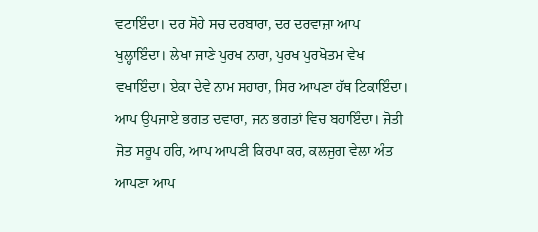ਵਟਾਇੰਦਾ। ਦਰ ਸੋਹੇ ਸਚ ਦਰਬਾਰਾ, ਦਰ ਦਰਵਾਜ਼ਾ ਆਪ ਖੁਲ੍ਹਾਇੰਦਾ। ਲੇਖਾ ਜਾਣੇ ਪੁਰਖ ਨਾਰਾ, ਪੁਰਖ ਪੁਰਖੋਤਮ ਵੇਖ ਵਖਾਇੰਦਾ। ਏਕਾ ਦੇਵੇ ਨਾਮ ਸਹਾਰਾ, ਸਿਰ ਆਪਣਾ ਹੱਥ ਟਿਕਾਇੰਦਾ। ਆਪ ਉਪਜਾਏ ਭਗਤ ਦਵਾਰਾ, ਜਨ ਭਗਤਾਂ ਵਿਚ ਬਹਾਇੰਦਾ। ਜੋਤੀ ਜੋਤ ਸਰੂਪ ਹਰਿ, ਆਪ ਆਪਣੀ ਕਿਰਪਾ ਕਰ, ਕਲਜੁਗ ਵੇਲਾ ਅੰਤ ਆਪਣਾ ਆਪ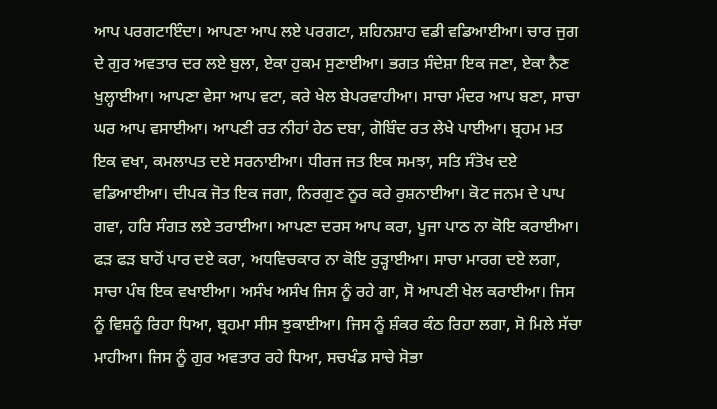ਆਪ ਪਰਗਟਾਇੰਦਾ। ਆਪਣਾ ਆਪ ਲਏ ਪਰਗਟਾ, ਸ਼ਹਿਨਸ਼ਾਹ ਵਡੀ ਵਡਿਆਈਆ। ਚਾਰ ਜੁਗ ਦੇ ਗੁਰ ਅਵਤਾਰ ਦਰ ਲਏ ਬੁਲਾ, ਏਕਾ ਹੁਕਮ ਸੁਣਾਈਆ। ਭਗਤ ਸੰਦੇਸ਼ਾ ਇਕ ਜਣਾ, ਏਕਾ ਨੈਣ ਖੁਲ੍ਹਾਈਆ। ਆਪਣਾ ਵੇਸਾ ਆਪ ਵਟਾ, ਕਰੇ ਖੇਲ ਬੇਪਰਵਾਹੀਆ। ਸਾਚਾ ਮੰਦਰ ਆਪ ਬਣਾ, ਸਾਚਾ ਘਰ ਆਪ ਵਸਾਈਆ। ਆਪਣੀ ਰਤ ਨੀਹਾਂ ਹੇਠ ਦਬਾ, ਗੋਬਿੰਦ ਰਤ ਲੇਖੇ ਪਾਈਆ। ਬ੍ਰਹਮ ਮਤ ਇਕ ਵਖਾ, ਕਮਲਾਪਤ ਦਏ ਸਰਨਾਈਆ। ਧੀਰਜ ਜਤ ਇਕ ਸਮਝਾ, ਸਤਿ ਸੰਤੋਖ ਦਏ ਵਡਿਆਈਆ। ਦੀਪਕ ਜੋਤ ਇਕ ਜਗਾ, ਨਿਰਗੁਣ ਨੂਰ ਕਰੇ ਰੁਸ਼ਨਾਈਆ। ਕੋਟ ਜਨਮ ਦੇ ਪਾਪ ਗਵਾ, ਹਰਿ ਸੰਗਤ ਲਏ ਤਰਾਈਆ। ਆਪਣਾ ਦਰਸ ਆਪ ਕਰਾ, ਪੂਜਾ ਪਾਠ ਨਾ ਕੋਇ ਕਰਾਈਆ। ਫੜ ਫੜ ਬਾਹੋਂ ਪਾਰ ਦਏ ਕਰਾ, ਅਧਵਿਚਕਾਰ ਨਾ ਕੋਇ ਰੁੜ੍ਹਾਈਆ। ਸਾਚਾ ਮਾਰਗ ਦਏ ਲਗਾ, ਸਾਚਾ ਪੰਥ ਇਕ ਵਖਾਈਆ। ਅਸੰਖ ਅਸੰਖ ਜਿਸ ਨੂੰ ਰਹੇ ਗਾ, ਸੋ ਆਪਣੀ ਖੇਲ ਕਰਾਈਆ। ਜਿਸ ਨੂੰ ਵਿਸ਼ਨੂੰ ਰਿਹਾ ਧਿਆ, ਬ੍ਰਹਮਾ ਸੀਸ ਝੁਕਾਈਆ। ਜਿਸ ਨੂੰ ਸ਼ੰਕਰ ਕੰਠ ਰਿਹਾ ਲਗਾ, ਸੋ ਮਿਲੇ ਸੱਚਾ ਮਾਹੀਆ। ਜਿਸ ਨੂੰ ਗੁਰ ਅਵਤਾਰ ਰਹੇ ਧਿਆ, ਸਚਖੰਡ ਸਾਚੇ ਸੋਭਾ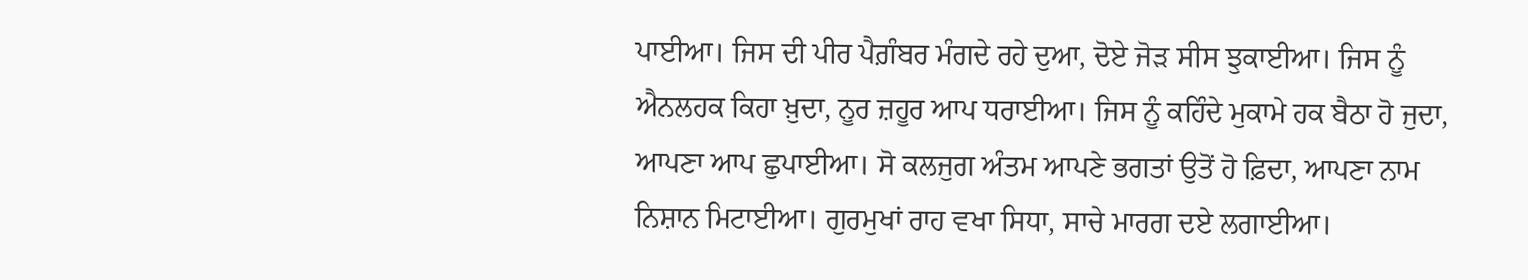ਪਾਈਆ। ਜਿਸ ਦੀ ਪੀਰ ਪੈਗ਼ੰਬਰ ਮੰਗਦੇ ਰਹੇ ਦੁਆ, ਦੋਏ ਜੋੜ ਸੀਸ ਝੁਕਾਈਆ। ਜਿਸ ਨੂੰ ਐਨਲਹਕ ਕਿਹਾ ਖ਼ੁਦਾ, ਨੂਰ ਜ਼ਹੂਰ ਆਪ ਧਰਾਈਆ। ਜਿਸ ਨੂੰ ਕਹਿੰਦੇ ਮੁਕਾਮੇ ਹਕ ਬੈਠਾ ਹੋ ਜੁਦਾ, ਆਪਣਾ ਆਪ ਛੁਪਾਈਆ। ਸੋ ਕਲਜੁਗ ਅੰਤਮ ਆਪਣੇ ਭਗਤਾਂ ਉਤੋਂ ਹੋ ਫ਼ਿਦਾ, ਆਪਣਾ ਨਾਮ ਨਿਸ਼ਾਨ ਮਿਟਾਈਆ। ਗੁਰਮੁਖਾਂ ਰਾਹ ਵਖਾ ਸਿਧਾ, ਸਾਚੇ ਮਾਰਗ ਦਏ ਲਗਾਈਆ।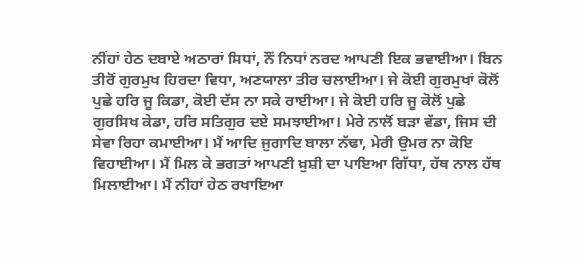ਨੀਂਹਾਂ ਹੇਠ ਦਬਾਏ ਅਠਾਰਾਂ ਸਿਧਾਂ, ਨੌਂ ਨਿਧਾਂ ਨਰਦ ਆਪਣੀ ਇਕ ਭਵਾਈਆ। ਬਿਨ ਤੀਰੋਂ ਗੁਰਮੁਖ ਹਿਰਦਾ ਵਿਧਾ, ਅਣਯਾਲਾ ਤੀਰ ਚਲਾਈਆ। ਜੇ ਕੋਈ ਗੁਰਮੁਖਾਂ ਕੋਲੋਂ ਪੁਛੇ ਹਰਿ ਜੂ ਕਿਡਾ, ਕੋਈ ਦੱਸ ਨਾ ਸਕੇ ਰਾਈਆ। ਜੇ ਕੋਈ ਹਰਿ ਜੂ ਕੋਲੋਂ ਪੁਛੇ ਗੁਰਸਿਖ ਕੇਡਾ, ਹਰਿ ਸਤਿਗੁਰ ਦਏ ਸਮਝਾਈਆ। ਮੇਰੇ ਨਾਲੋਂ ਬੜਾ ਵੱਡਾ, ਜਿਸ ਦੀ ਸੇਵਾ ਰਿਹਾ ਕਮਾਈਆ। ਮੈਂ ਆਦਿ ਜੁਗਾਦਿ ਬਾਲਾ ਨੱਢਾ, ਮੇਰੀ ਉਮਰ ਨਾ ਕੋਇ ਵਿਹਾਈਆ। ਮੈਂ ਮਿਲ ਕੇ ਭਗਤਾਂ ਆਪਣੀ ਖ਼ੁਸ਼ੀ ਦਾ ਪਾਇਆ ਗਿੱਧਾ, ਹੱਥ ਨਾਲ ਹੱਥ ਮਿਲਾਈਆ। ਮੈਂ ਨੀਹਾਂ ਹੇਠ ਰਖਾਇਆ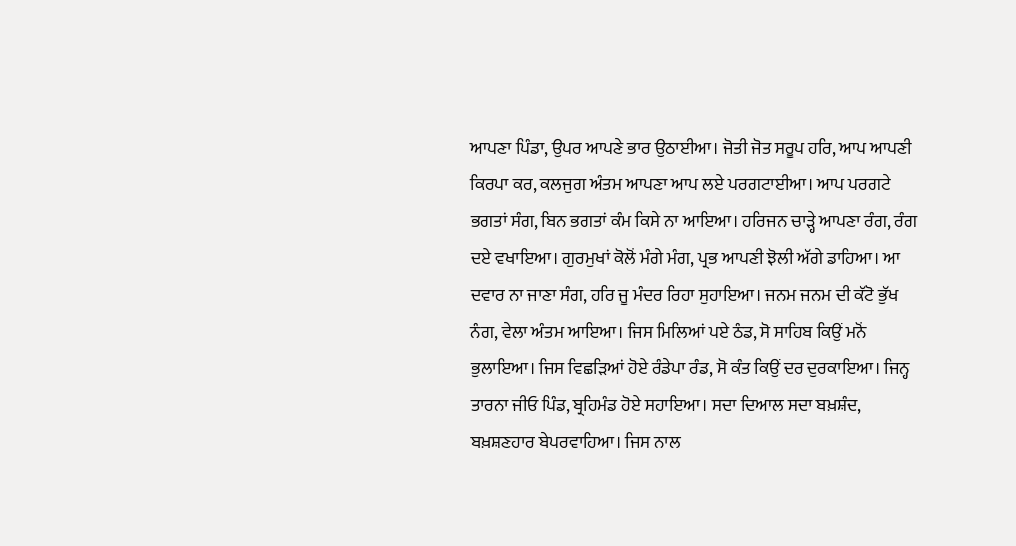ਆਪਣਾ ਪਿੰਡਾ, ਉਪਰ ਆਪਣੇ ਭਾਰ ਉਠਾਈਆ। ਜੋਤੀ ਜੋਤ ਸਰੂਪ ਹਰਿ, ਆਪ ਆਪਣੀ ਕਿਰਪਾ ਕਰ, ਕਲਜੁਗ ਅੰਤਮ ਆਪਣਾ ਆਪ ਲਏ ਪਰਗਟਾਈਆ। ਆਪ ਪਰਗਟੇ ਭਗਤਾਂ ਸੰਗ, ਬਿਨ ਭਗਤਾਂ ਕੰਮ ਕਿਸੇ ਨਾ ਆਇਆ। ਹਰਿਜਨ ਚਾੜ੍ਹੇ ਆਪਣਾ ਰੰਗ, ਰੰਗ ਦਏ ਵਖਾਇਆ। ਗੁਰਮੁਖਾਂ ਕੋਲੋਂ ਮੰਗੇ ਮੰਗ, ਪ੍ਰਭ ਆਪਣੀ ਝੋਲੀ ਅੱਗੇ ਡਾਹਿਆ। ਆ ਦਵਾਰ ਨਾ ਜਾਣਾ ਸੰਗ, ਹਰਿ ਜੂ ਮੰਦਰ ਰਿਹਾ ਸੁਹਾਇਆ। ਜਨਮ ਜਨਮ ਦੀ ਕੱਟੋ ਭੁੱਖ ਨੰਗ, ਵੇਲਾ ਅੰਤਮ ਆਇਆ। ਜਿਸ ਮਿਲਿਆਂ ਪਏ ਠੰਡ, ਸੋ ਸਾਹਿਬ ਕਿਉਂ ਮਨੋਂ ਭੁਲਾਇਆ। ਜਿਸ ਵਿਛੜਿਆਂ ਹੋਏ ਰੰਡੇਪਾ ਰੰਡ, ਸੋ ਕੰਤ ਕਿਉਂ ਦਰ ਦੁਰਕਾਇਆ। ਜਿਨ੍ਹ ਤਾਰਨਾ ਜੀਓ ਪਿੰਡ, ਬ੍ਰਹਿਮੰਡ ਹੋਏ ਸਹਾਇਆ। ਸਦਾ ਦਿਆਲ ਸਦਾ ਬਖ਼ਸ਼ੰਦ, ਬਖ਼ਸ਼ਣਹਾਰ ਬੇਪਰਵਾਹਿਆ। ਜਿਸ ਨਾਲ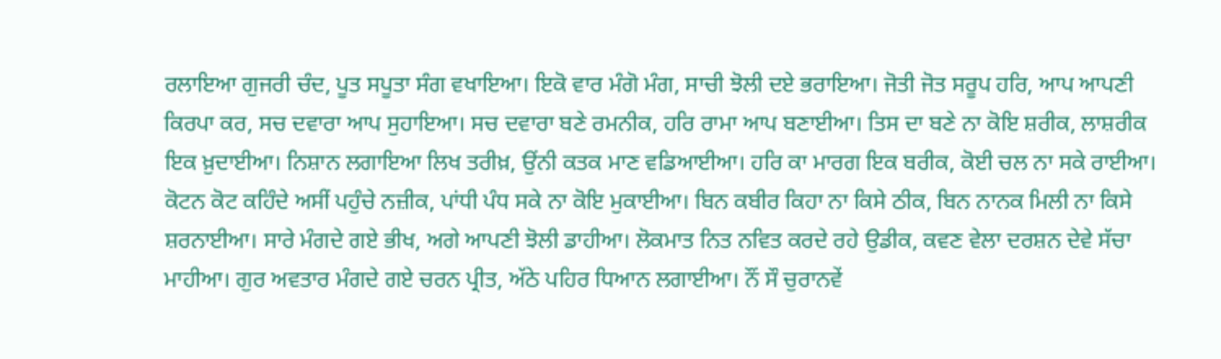ਰਲਾਇਆ ਗੁਜਰੀ ਚੰਦ, ਪੂਤ ਸਪੂਤਾ ਸੰਗ ਵਖਾਇਆ। ਇਕੋ ਵਾਰ ਮੰਗੋ ਮੰਗ, ਸਾਚੀ ਝੋਲੀ ਦਏ ਭਰਾਇਆ। ਜੋਤੀ ਜੋਤ ਸਰੂਪ ਹਰਿ, ਆਪ ਆਪਣੀ ਕਿਰਪਾ ਕਰ, ਸਚ ਦਵਾਰਾ ਆਪ ਸੁਹਾਇਆ। ਸਚ ਦਵਾਰਾ ਬਣੇ ਰਮਨੀਕ, ਹਰਿ ਰਾਮਾ ਆਪ ਬਣਾਈਆ। ਤਿਸ ਦਾ ਬਣੇ ਨਾ ਕੋਇ ਸ਼ਰੀਕ, ਲਾਸ਼ਰੀਕ ਇਕ ਖ਼ੁਦਾਈਆ। ਨਿਸ਼ਾਨ ਲਗਾਇਆ ਲਿਖ ਤਰੀਖ਼, ਉਂਨੀ ਕਤਕ ਮਾਣ ਵਡਿਆਈਆ। ਹਰਿ ਕਾ ਮਾਰਗ ਇਕ ਬਰੀਕ, ਕੋਈ ਚਲ ਨਾ ਸਕੇ ਰਾਈਆ। ਕੋਟਨ ਕੋਟ ਕਹਿੰਦੇ ਅਸੀਂ ਪਹੁੰਚੇ ਨਜ਼ੀਕ, ਪਾਂਧੀ ਪੰਧ ਸਕੇ ਨਾ ਕੋਇ ਮੁਕਾਈਆ। ਬਿਨ ਕਬੀਰ ਕਿਹਾ ਨਾ ਕਿਸੇ ਠੀਕ, ਬਿਨ ਨਾਨਕ ਮਿਲੀ ਨਾ ਕਿਸੇ ਸ਼ਰਨਾਈਆ। ਸਾਰੇ ਮੰਗਦੇ ਗਏ ਭੀਖ, ਅਗੇ ਆਪਣੀ ਝੋਲੀ ਡਾਹੀਆ। ਲੋਕਮਾਤ ਨਿਤ ਨਵਿਤ ਕਰਦੇ ਰਹੇ ਉਡੀਕ, ਕਵਣ ਵੇਲਾ ਦਰਸ਼ਨ ਦੇਵੇ ਸੱਚਾ ਮਾਹੀਆ। ਗੁਰ ਅਵਤਾਰ ਮੰਗਦੇ ਗਏ ਚਰਨ ਪ੍ਰੀਤ, ਅੱਠੇ ਪਹਿਰ ਧਿਆਨ ਲਗਾਈਆ। ਨੌਂ ਸੌ ਚੁਰਾਨਵੇਂ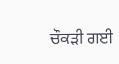ਚੌਕੜੀ ਗਈ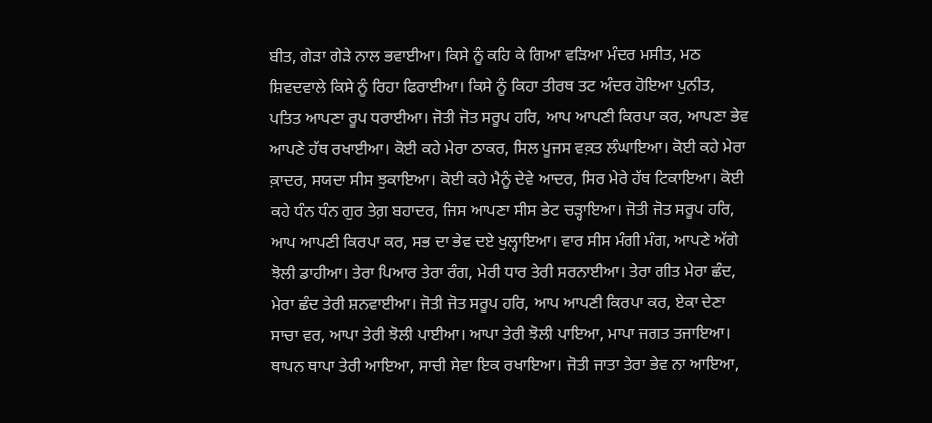ਬੀਤ, ਗੇੜਾ ਗੇੜੇ ਨਾਲ ਭਵਾਈਆ। ਕਿਸੇ ਨੂੰ ਕਹਿ ਕੇ ਗਿਆ ਵੜਿਆ ਮੰਦਰ ਮਸੀਤ, ਮਠ ਸ਼ਿਵਦਵਾਲੇ ਕਿਸੇ ਨੂੰ ਰਿਹਾ ਫਿਰਾਈਆ। ਕਿਸੇ ਨੂੰ ਕਿਹਾ ਤੀਰਥ ਤਟ ਅੰਦਰ ਹੋਇਆ ਪੁਨੀਤ, ਪਤਿਤ ਆਪਣਾ ਰੂਪ ਧਰਾਈਆ। ਜੋਤੀ ਜੋਤ ਸਰੂਪ ਹਰਿ, ਆਪ ਆਪਣੀ ਕਿਰਪਾ ਕਰ, ਆਪਣਾ ਭੇਵ ਆਪਣੇ ਹੱਥ ਰਖਾਈਆ। ਕੋਈ ਕਹੇ ਮੇਰਾ ਠਾਕਰ, ਸਿਲ ਪੂਜਸ ਵਕ਼ਤ ਲੰਘਾਇਆ। ਕੋਈ ਕਹੇ ਮੇਰਾ ਕ਼ਾਦਰ, ਸਯਦਾ ਸੀਸ ਝੁਕਾਇਆ। ਕੋਈ ਕਹੇ ਮੈਨੂੰ ਦੇਵੇ ਆਦਰ, ਸਿਰ ਮੇਰੇ ਹੱਥ ਟਿਕਾਇਆ। ਕੋਈ ਕਹੇ ਧੰਨ ਧੰਨ ਗੁਰ ਤੇਗ਼ ਬਹਾਦਰ, ਜਿਸ ਆਪਣਾ ਸੀਸ ਭੇਟ ਚੜ੍ਹਾਇਆ। ਜੋਤੀ ਜੋਤ ਸਰੂਪ ਹਰਿ, ਆਪ ਆਪਣੀ ਕਿਰਪਾ ਕਰ, ਸਭ ਦਾ ਭੇਵ ਦਏ ਖੁਲ੍ਹਾਇਆ। ਵਾਰ ਸੀਸ ਮੰਗੀ ਮੰਗ, ਆਪਣੇ ਅੱਗੇ ਝੋਲੀ ਡਾਹੀਆ। ਤੇਰਾ ਪਿਆਰ ਤੇਰਾ ਰੰਗ, ਮੇਰੀ ਧਾਰ ਤੇਰੀ ਸਰਨਾਈਆ। ਤੇਰਾ ਗੀਤ ਮੇਰਾ ਛੰਦ, ਮੇਰਾ ਛੰਦ ਤੇਰੀ ਸ਼ਨਵਾਈਆ। ਜੋਤੀ ਜੋਤ ਸਰੂਪ ਹਰਿ, ਆਪ ਆਪਣੀ ਕਿਰਪਾ ਕਰ, ਏਕਾ ਦੇਣਾ ਸਾਚਾ ਵਰ, ਆਪਾ ਤੇਰੀ ਝੋਲੀ ਪਾਈਆ। ਆਪਾ ਤੇਰੀ ਝੋਲੀ ਪਾਇਆ, ਮਾਪਾ ਜਗਤ ਤਜਾਇਆ। ਥਾਪਨ ਥਾਪਾ ਤੇਰੀ ਆਇਆ, ਸਾਚੀ ਸੇਵਾ ਇਕ ਰਖਾਇਆ। ਜੋਤੀ ਜਾਤਾ ਤੇਰਾ ਭੇਵ ਨਾ ਆਇਆ,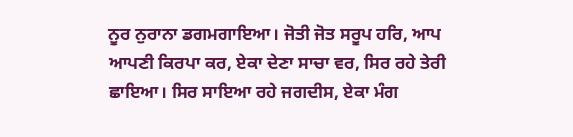ਨੂਰ ਨੁਰਾਨਾ ਡਗਮਗਾਇਆ। ਜੋਤੀ ਜੋਤ ਸਰੂਪ ਹਰਿ, ਆਪ ਆਪਣੀ ਕਿਰਪਾ ਕਰ, ਏਕਾ ਦੇਣਾ ਸਾਚਾ ਵਰ, ਸਿਰ ਰਹੇ ਤੇਰੀ ਛਾਇਆ। ਸਿਰ ਸਾਇਆ ਰਹੇ ਜਗਦੀਸ, ਏਕਾ ਮੰਗ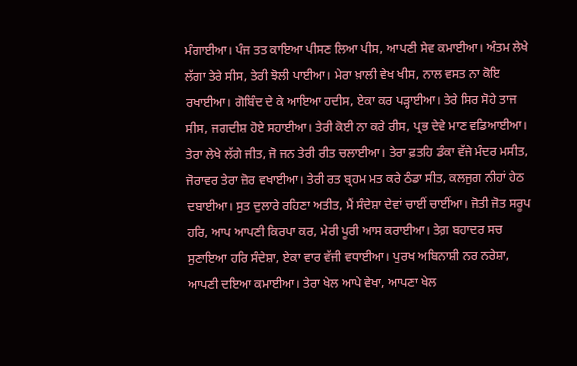ਮੰਗਾਈਆ। ਪੰਜ ਤਤ ਕਾਇਆ ਪੀਸਣ ਲਿਆ ਪੀਸ, ਆਪਣੀ ਸੇਵ ਕਮਾਈਆ। ਅੰਤਮ ਲੇਖੇ ਲੱਗਾ ਤੇਰੇ ਸੀਸ, ਤੇਰੀ ਝੋਲੀ ਪਾਈਆ। ਮੇਰਾ ਖ਼ਾਲੀ ਵੇਖ ਖੀਸ, ਨਾਲ ਵਸਤ ਨਾ ਕੋਇ ਰਖਾਈਆ। ਗੋਬਿੰਦ ਦੇ ਕੇ ਆਇਆ ਹਦੀਸ, ਏਕਾ ਕਰ ਪੜ੍ਹਾਈਆ। ਤੇਰੇ ਸਿਰ ਸੋਹੇ ਤਾਜ ਸੀਸ, ਜਗਦੀਸ਼ ਹੋਏ ਸਹਾਈਆ। ਤੇਰੀ ਕੋਈ ਨਾ ਕਰੇ ਰੀਸ, ਪ੍ਰਭ ਦੇਵੇ ਮਾਣ ਵਡਿਆਈਆ। ਤੇਰਾ ਲੇਖੇ ਲੱਗੇ ਜੀਤ, ਜੋ ਜਨ ਤੇਰੀ ਰੀਤ ਚਲਾਈਆ। ਤੇਰਾ ਫ਼ਤਹਿ ਡੰਕਾ ਵੱਜੇ ਮੰਦਰ ਮਸੀਤ, ਜੋਰਾਵਰ ਤੇਰਾ ਜ਼ੋਰ ਵਖਾਈਆ। ਤੇਰੀ ਰਤ ਬ੍ਰਹਮ ਮਤ ਕਰੇ ਠੰਡਾ ਸੀਤ, ਕਲਜੁਗ ਨੀਹਾਂ ਹੇਠ ਦਬਾਈਆ। ਸੁਤ ਦੁਲਾਰੇ ਰਹਿਣਾ ਅਤੀਤ, ਮੈਂ ਸੰਦੇਸ਼ਾ ਦੇਵਾਂ ਚਾਈਂ ਚਾਈਂਆ। ਜੋਤੀ ਜੋਤ ਸਰੂਪ ਹਰਿ, ਆਪ ਆਪਣੀ ਕਿਰਪਾ ਕਰ, ਮੇਰੀ ਪੂਰੀ ਆਸ ਕਰਾਈਆ। ਤੇਗ਼ ਬਹਾਦਰ ਸਚ ਸੁਣਾਇਆ ਹਰਿ ਸੰਦੇਸ਼ਾ, ਏਕਾ ਵਾਰ ਵੱਜੀ ਵਧਾਈਆ। ਪੁਰਖ ਅਬਿਨਾਸ਼ੀ ਨਰ ਨਰੇਸ਼ਾ, ਆਪਣੀ ਦਇਆ ਕਮਾਈਆ। ਤੇਰਾ ਖੇਲ ਆਪੇ ਵੇਖਾ, ਆਪਣਾ ਖੇਲ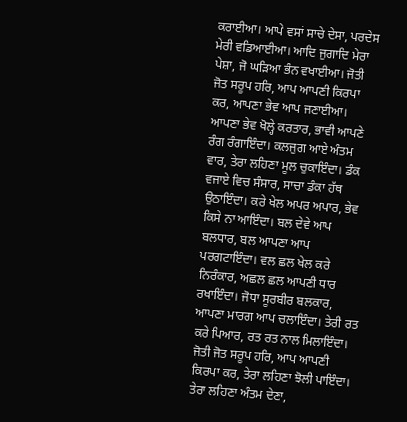ਕਰਾਈਆ। ਆਪੇ ਵਸਾਂ ਸਾਚੇ ਦੇਸਾ, ਪਰਦੇਸ ਮੇਰੀ ਵਡਿਆਈਆ। ਆਦਿ ਜੁਗਾਦਿ ਮੇਰਾ ਪੇਸ਼ਾ, ਜੋ ਘੜਿਆ ਭੰਨ ਵਖਾਈਆ। ਜੋਤੀ ਜੋਤ ਸਰੂਪ ਹਰਿ, ਆਪ ਆਪਣੀ ਕਿਰਪਾ ਕਰ, ਆਪਣਾ ਭੇਵ ਆਪ ਜਣਾਈਆ। ਆਪਣਾ ਭੇਵ ਖੋਲ੍ਹੇ ਕਰਤਾਰ, ਭਾਵੀ ਆਪਣੇ ਰੰਗ ਰੰਗਾਇੰਦਾ। ਕਲਜੁਗ ਆਏ ਅੰਤਮ ਵਾਰ, ਤੇਰਾ ਲਹਿਣਾ ਮੂਲ ਚੁਕਾਇੰਦਾ। ਡੰਕ ਵਜਾਏ ਵਿਚ ਸੰਸਾਰ, ਸਾਚਾ ਡੰਕਾ ਹੱਥ ਉਠਾਇੰਦਾ। ਕਰੇ ਖੇਲ ਅਪਰ ਅਪਾਰ, ਭੇਵ ਕਿਸੇ ਨਾ ਆਇੰਦਾ। ਬਲ ਦੇਵੇ ਆਪ ਬਲਧਾਰ, ਬਲ ਆਪਣਾ ਆਪ ਪਰਗਟਾਇੰਦਾ। ਵਲ ਛਲ ਖੇਲ ਕਰੇ ਨਿਰੰਕਾਰ, ਅਛਲ ਛਲ ਆਪਣੀ ਧਾਰ ਰਖਾਇੰਦਾ। ਜੋਧਾ ਸੂਰਬੀਰ ਬਲਕਾਰ, ਆਪਣਾ ਮਾਰਗ ਆਪ ਚਲਾਇੰਦਾ। ਤੇਰੀ ਰਤ ਕਰੇ ਪਿਆਰ, ਰਤ ਰਤ ਨਾਲ ਮਿਲਾਇੰਦਾ। ਜੋਤੀ ਜੋਤ ਸਰੂਪ ਹਰਿ, ਆਪ ਆਪਣੀ ਕਿਰਪਾ ਕਰ, ਤੇਰਾ ਲਹਿਣਾ ਝੋਲੀ ਪਾਇੰਦਾ। ਤੇਰਾ ਲਹਿਣਾ ਅੰਤਮ ਦੇਣਾ,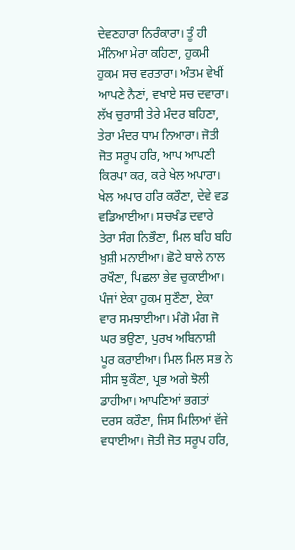ਦੇਵਣਹਾਰਾ ਨਿਰੰਕਾਰਾ। ਤੂੰ ਹੀ ਮੰਨਿਆ ਮੇਰਾ ਕਹਿਣਾ, ਹੁਕਮੀ ਹੁਕਮ ਸਚ ਵਰਤਾਰਾ। ਅੰਤਮ ਵੇਖੀਂ ਆਪਣੇ ਨੈਣਾਂ, ਵਖਾਏ ਸਚ ਦਵਾਰਾ। ਲੱਖ ਚੁਰਾਸੀ ਤੇਰੇ ਮੰਦਰ ਬਹਿਣਾ, ਤੇਰਾ ਮੰਦਰ ਧਾਮ ਨਿਆਰਾ। ਜੋਤੀ ਜੋਤ ਸਰੂਪ ਹਰਿ, ਆਪ ਆਪਣੀ ਕਿਰਪਾ ਕਰ, ਕਰੇ ਖੇਲ ਅਪਾਰਾ। ਖੇਲ ਅਪਾਰ ਹਰਿ ਕਰੌਣਾ, ਦੇਵੇ ਵਡ ਵਡਿਆਈਆ। ਸਚਖੰਡ ਦਵਾਰੇ ਤੇਰਾ ਸੰਗ ਨਿਭੌਣਾ, ਮਿਲ ਬਹਿ ਬਹਿ ਖ਼ੁਸ਼ੀ ਮਨਾਈਆ। ਛੋਟੇ ਬਾਲੇ ਨਾਲ ਰਖੌਣਾ, ਪਿਛਲਾ ਭੇਵ ਚੁਕਾਈਆ। ਪੰਜਾਂ ਏਕਾ ਹੁਕਮ ਸੁਣੌਣਾ, ਏਕਾ ਵਾਰ ਸਮਝਾਈਆ। ਮੰਗੋ ਮੰਗ ਜੋ ਘਰ ਭਉਣਾ, ਪੁਰਖ ਅਬਿਨਾਸ਼ੀ ਪੂਰ ਕਰਾਈਆ। ਮਿਲ ਮਿਲ ਸਭ ਨੇ ਸੀਸ ਝੁਕੌਣਾ, ਪ੍ਰਭ ਅਗੇ ਝੋਲੀ ਡਾਹੀਆ। ਆਪਣਿਆਂ ਭਗਤਾਂ ਦਰਸ ਕਰੌਣਾ, ਜਿਸ ਮਿਲਿਆਂ ਵੱਜੇ ਵਧਾਈਆ। ਜੋਤੀ ਜੋਤ ਸਰੂਪ ਹਰਿ,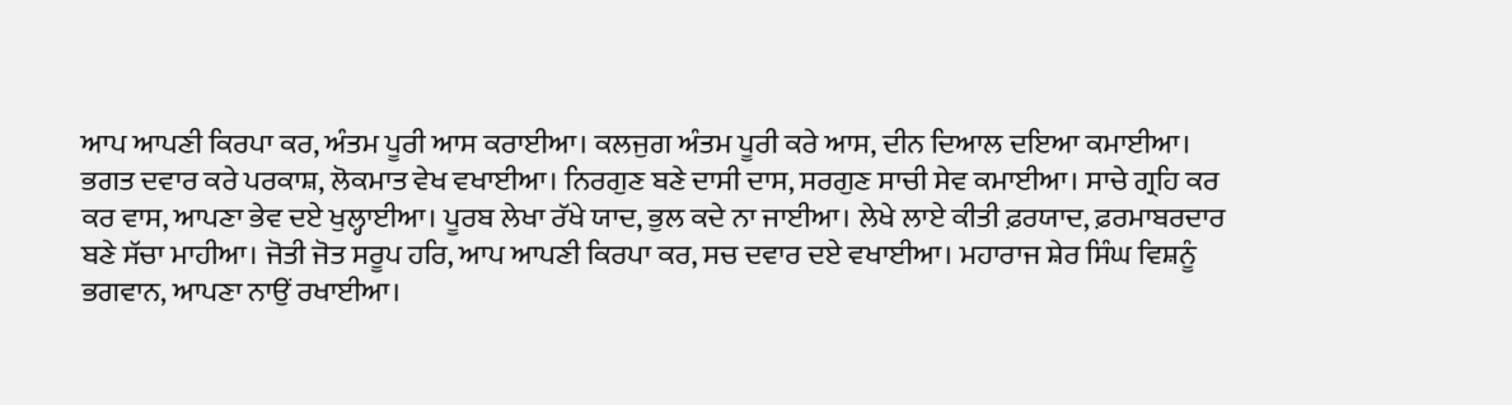ਆਪ ਆਪਣੀ ਕਿਰਪਾ ਕਰ, ਅੰਤਮ ਪੂਰੀ ਆਸ ਕਰਾਈਆ। ਕਲਜੁਗ ਅੰਤਮ ਪੂਰੀ ਕਰੇ ਆਸ, ਦੀਨ ਦਿਆਲ ਦਇਆ ਕਮਾਈਆ। ਭਗਤ ਦਵਾਰ ਕਰੇ ਪਰਕਾਸ਼, ਲੋਕਮਾਤ ਵੇਖ ਵਖਾਈਆ। ਨਿਰਗੁਣ ਬਣੇ ਦਾਸੀ ਦਾਸ, ਸਰਗੁਣ ਸਾਚੀ ਸੇਵ ਕਮਾਈਆ। ਸਾਚੇ ਗ੍ਰਹਿ ਕਰ ਕਰ ਵਾਸ, ਆਪਣਾ ਭੇਵ ਦਏ ਖੁਲ੍ਹਾਈਆ। ਪੂਰਬ ਲੇਖਾ ਰੱਖੇ ਯਾਦ, ਭੁਲ ਕਦੇ ਨਾ ਜਾਈਆ। ਲੇਖੇ ਲਾਏ ਕੀਤੀ ਫ਼ਰਯਾਦ, ਫ਼ਰਮਾਬਰਦਾਰ ਬਣੇ ਸੱਚਾ ਮਾਹੀਆ। ਜੋਤੀ ਜੋਤ ਸਰੂਪ ਹਰਿ, ਆਪ ਆਪਣੀ ਕਿਰਪਾ ਕਰ, ਸਚ ਦਵਾਰ ਦਏ ਵਖਾਈਆ। ਮਹਾਰਾਜ ਸ਼ੇਰ ਸਿੰਘ ਵਿਸ਼ਨੂੰ ਭਗਵਾਨ, ਆਪਣਾ ਨਾਉਂ ਰਖਾਈਆ।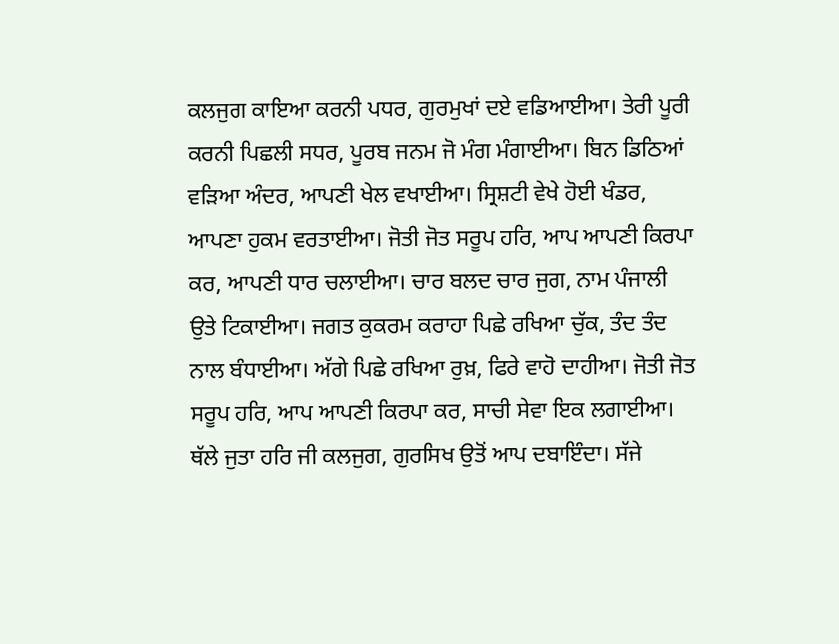ਕਲਜੁਗ ਕਾਇਆ ਕਰਨੀ ਪਧਰ, ਗੁਰਮੁਖਾਂ ਦਏ ਵਡਿਆਈਆ। ਤੇਰੀ ਪੂਰੀ ਕਰਨੀ ਪਿਛਲੀ ਸਧਰ, ਪੂਰਬ ਜਨਮ ਜੋ ਮੰਗ ਮੰਗਾਈਆ। ਬਿਨ ਡਿਠਿਆਂ ਵੜਿਆ ਅੰਦਰ, ਆਪਣੀ ਖੇਲ ਵਖਾਈਆ। ਸ੍ਰਿਸ਼ਟੀ ਵੇਖੇ ਹੋਈ ਖੰਡਰ, ਆਪਣਾ ਹੁਕਮ ਵਰਤਾਈਆ। ਜੋਤੀ ਜੋਤ ਸਰੂਪ ਹਰਿ, ਆਪ ਆਪਣੀ ਕਿਰਪਾ ਕਰ, ਆਪਣੀ ਧਾਰ ਚਲਾਈਆ। ਚਾਰ ਬਲਦ ਚਾਰ ਜੁਗ, ਨਾਮ ਪੰਜਾਲੀ ਉਤੇ ਟਿਕਾਈਆ। ਜਗਤ ਕੁਕਰਮ ਕਰਾਹਾ ਪਿਛੇ ਰਖਿਆ ਚੁੱਕ, ਤੰਦ ਤੰਦ ਨਾਲ ਬੰਧਾਈਆ। ਅੱਗੇ ਪਿਛੇ ਰਖਿਆ ਰੁਖ਼, ਫਿਰੇ ਵਾਹੋ ਦਾਹੀਆ। ਜੋਤੀ ਜੋਤ ਸਰੂਪ ਹਰਿ, ਆਪ ਆਪਣੀ ਕਿਰਪਾ ਕਰ, ਸਾਚੀ ਸੇਵਾ ਇਕ ਲਗਾਈਆ। ਥੱਲੇ ਜੁਤਾ ਹਰਿ ਜੀ ਕਲਜੁਗ, ਗੁਰਸਿਖ ਉਤੋਂ ਆਪ ਦਬਾਇੰਦਾ। ਸੱਜੇ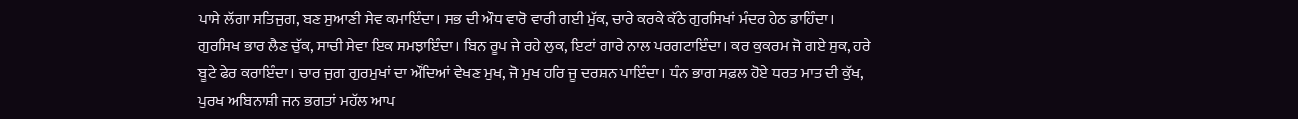ਪਾਸੇ ਲੱਗਾ ਸਤਿਜੁਗ, ਬਣ ਸੁਆਣੀ ਸੇਵ ਕਮਾਇੰਦਾ। ਸਭ ਦੀ ਔਧ ਵਾਰੋ ਵਾਰੀ ਗਈ ਮੁੱਕ, ਚਾਰੇ ਕਰਕੇ ਕੱਠੇ ਗੁਰਸਿਖਾਂ ਮੰਦਰ ਹੇਠ ਡਾਹਿੰਦਾ। ਗੁਰਸਿਖ ਭਾਰ ਲੈਣ ਚੁੱਕ, ਸਾਚੀ ਸੇਵਾ ਇਕ ਸਮਝਾਇੰਦਾ। ਬਿਨ ਰੂਪ ਜੇ ਰਹੇ ਲੁਕ, ਇਟਾਂ ਗਾਰੇ ਨਾਲ ਪਰਗਟਾਇੰਦਾ। ਕਰ ਕੁਕਰਮ ਜੋ ਗਏ ਸੁਕ, ਹਰੇ ਬੂਟੇ ਫੇਰ ਕਰਾਇੰਦਾ। ਚਾਰ ਜੁਗ ਗੁਰਮੁਖਾਂ ਦਾ ਔਂਦਿਆਂ ਵੇਖਣ ਮੁਖ, ਜੋ ਮੁਖ ਹਰਿ ਜੂ ਦਰਸ਼ਨ ਪਾਇੰਦਾ। ਧੰਨ ਭਾਗ ਸਫ਼ਲ ਹੋਏ ਧਰਤ ਮਾਤ ਦੀ ਕੁੱਖ, ਪੁਰਖ ਅਬਿਨਾਸ਼ੀ ਜਨ ਭਗਤਾਂ ਮਹੱਲ ਆਪ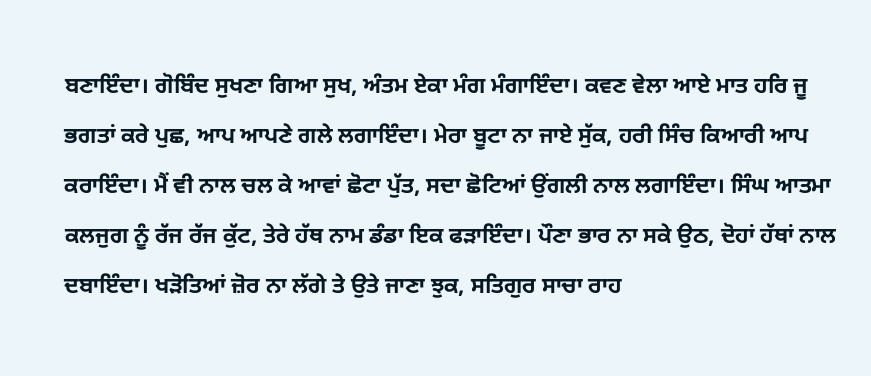ਬਣਾਇੰਦਾ। ਗੋਬਿੰਦ ਸੁਖਣਾ ਗਿਆ ਸੁਖ, ਅੰਤਮ ਏਕਾ ਮੰਗ ਮੰਗਾਇੰਦਾ। ਕਵਣ ਵੇਲਾ ਆਏ ਮਾਤ ਹਰਿ ਜੂ ਭਗਤਾਂ ਕਰੇ ਪੁਛ, ਆਪ ਆਪਣੇ ਗਲੇ ਲਗਾਇੰਦਾ। ਮੇਰਾ ਬੂਟਾ ਨਾ ਜਾਏ ਸੁੱਕ, ਹਰੀ ਸਿੰਚ ਕਿਆਰੀ ਆਪ ਕਰਾਇੰਦਾ। ਮੈਂ ਵੀ ਨਾਲ ਚਲ ਕੇ ਆਵਾਂ ਛੋਟਾ ਪੁੱਤ, ਸਦਾ ਛੋਟਿਆਂ ਉਂਗਲੀ ਨਾਲ ਲਗਾਇੰਦਾ। ਸਿੰਘ ਆਤਮਾ ਕਲਜੁਗ ਨੂੰ ਰੱਜ ਰੱਜ ਕੁੱਟ, ਤੇਰੇ ਹੱਥ ਨਾਮ ਡੰਡਾ ਇਕ ਫੜਾਇੰਦਾ। ਪੌਣਾ ਭਾਰ ਨਾ ਸਕੇ ਉਠ, ਦੋਹਾਂ ਹੱਥਾਂ ਨਾਲ ਦਬਾਇੰਦਾ। ਖੜੋਤਿਆਂ ਜ਼ੋਰ ਨਾ ਲੱਗੇ ਤੇ ਉਤੇ ਜਾਣਾ ਝੁਕ, ਸਤਿਗੁਰ ਸਾਚਾ ਰਾਹ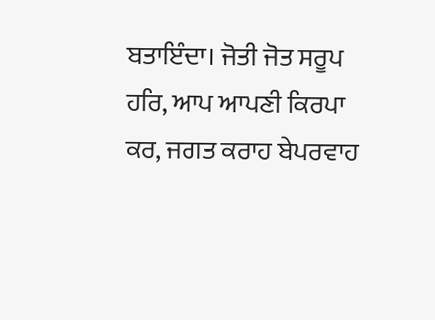ਬਤਾਇੰਦਾ। ਜੋਤੀ ਜੋਤ ਸਰੂਪ ਹਰਿ, ਆਪ ਆਪਣੀ ਕਿਰਪਾ ਕਰ, ਜਗਤ ਕਰਾਹ ਬੇਪਰਵਾਹ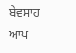ਬੇਵਸਾਹ ਆਪ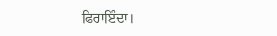ਫਿਰਾਇੰਦਾ।